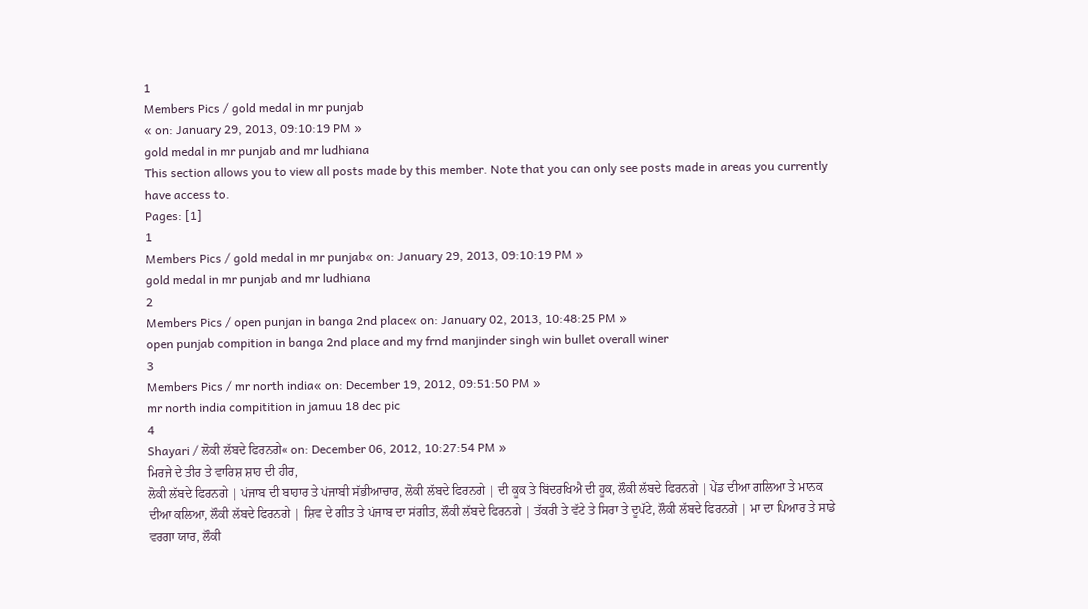1
Members Pics / gold medal in mr punjab
« on: January 29, 2013, 09:10:19 PM »
gold medal in mr punjab and mr ludhiana
This section allows you to view all posts made by this member. Note that you can only see posts made in areas you currently have access to.
Pages: [1]
1
Members Pics / gold medal in mr punjab« on: January 29, 2013, 09:10:19 PM »
gold medal in mr punjab and mr ludhiana
2
Members Pics / open punjan in banga 2nd place« on: January 02, 2013, 10:48:25 PM »
open punjab compition in banga 2nd place and my frnd manjinder singh win bullet overall winer
3
Members Pics / mr north india« on: December 19, 2012, 09:51:50 PM »
mr north india compitition in jamuu 18 dec pic
4
Shayari / ਲੋਕੀ ਲੱਬਦੇ ਫਿਰਨਗੇ« on: December 06, 2012, 10:27:54 PM »
ਮਿਰਜੇ ਦੇ ਤੀਰ ਤੇ ਵਾਰਿਸ਼ ਸ਼ਾਹ ਦੀ ਹੀਰ,
ਲੋਕੀ ਲੱਬਦੇ ਫਿਰਨਗੇ | ਪਂਜਾਬ ਦੀ ਬਾਹਾਰ ਤੇ ਪਂਜਾਬੀ ਸੱਭੀਆਚਾਰ, ਲੋਕੀ ਲੱਬਦੇ ਫਿਰਨਗੇ | ਦੀ ਕੂਕ ਤੇ ਬਿਂਦਰਖਿਐ ਦੀ ਹੂਕ, ਲੌਕੀ ਲੱਬਦੇ ਫਿਰਨਗੇ | ਪੇਂਡ ਦੀਆ ਗਲਿਆ ਤੇ ਮਾਨਕ ਦੀਆ ਕਲਿਆ, ਲੌਕੀ ਲੱਬਦੇ ਫਿਰਨਗੇ | ਸ਼ਿਵ ਦੇ ਗੀਤ ਤੇ ਪਂਜਾਬ ਦਾ ਸਂਗੀਤ, ਲੌਕੀ ਲੱਬਦੇ ਫਿਰਨਗੇ | ਤੱਕਰੀ ਤੇ ਵੱਟੇ ਤੇ ਸਿਰਾ ਤੇ ਦੂਪੱਟੇ, ਲੌਕੀ ਲੱਬਦੇ ਫਿਰਨਗੇ | ਮਾ ਦਾ ਪਿਆਰ ਤੇ ਸਾਡੇ ਵਰਗਾ ਯਾਰ, ਲੌਕੀ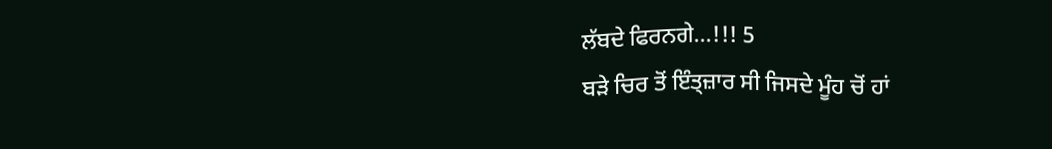ਲੱਬਦੇ ਫਿਰਨਗੇ...!!! 5
ਬੜੇ ਚਿਰ ਤੋਂ ਇੰਤ੍ਜ਼ਾਰ ਸੀ ਜਿਸਦੇ ਮੂੰਹ ਚੋਂ ਹਾਂ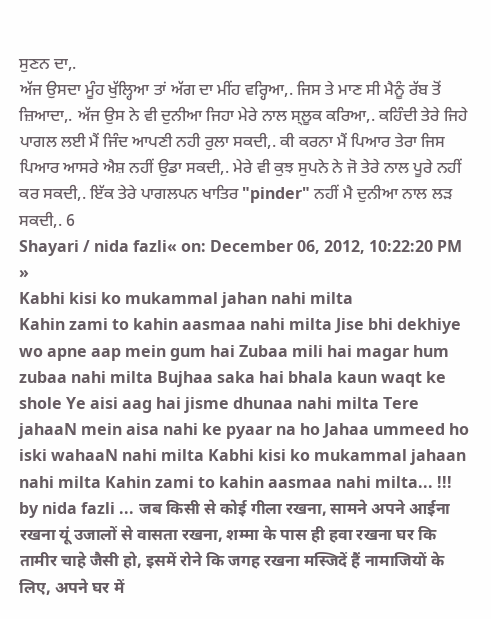ਸੁਣਨ ਦਾ,.
ਅੱਜ ਉਸਦਾ ਮੂੰਹ ਖੁੱਲ੍ਹਿਆ ਤਾਂ ਅੱਗ ਦਾ ਮੀਂਹ ਵਰ੍ਹਿਆ,. ਜਿਸ ਤੇ ਮਾਣ ਸੀ ਮੈਨੂੰ ਰੱਬ ਤੋਂ ਜ਼ਿਆਦਾ,. ਅੱਜ ਉਸ ਨੇ ਵੀ ਦੁਨੀਆ ਜਿਹਾ ਮੇਰੇ ਨਾਲ ਸ੍ਲੂਕ ਕਰਿਆ,. ਕਹਿੰਦੀ ਤੇਰੇ ਜਿਹੇ ਪਾਗਲ ਲਈ ਮੈਂ ਜਿੰਦ ਆਪਣੀ ਨਹੀ ਰੁਲਾ ਸਕਦੀ,. ਕੀ ਕਰਨਾ ਮੈਂ ਪਿਆਰ ਤੇਰਾ ਜਿਸ ਪਿਆਰ ਆਸਰੇ ਐਸ਼ ਨਹੀਂ ਉਡਾ ਸਕਦੀ,. ਮੇਰੇ ਵੀ ਕੁਝ ਸੁਪਨੇ ਨੇ ਜੋ ਤੇਰੇ ਨਾਲ ਪੂਰੇ ਨਹੀਂ ਕਰ ਸਕਦੀ,. ਇੱਕ ਤੇਰੇ ਪਾਗਲਪਨ ਖਾਤਿਰ "pinder" ਨਹੀਂ ਮੈ ਦੁਨੀਆ ਨਾਲ ਲੜ ਸਕਦੀ,. 6
Shayari / nida fazli« on: December 06, 2012, 10:22:20 PM »
Kabhi kisi ko mukammal jahan nahi milta
Kahin zami to kahin aasmaa nahi milta Jise bhi dekhiye wo apne aap mein gum hai Zubaa mili hai magar hum zubaa nahi milta Bujhaa saka hai bhala kaun waqt ke shole Ye aisi aag hai jisme dhunaa nahi milta Tere jahaaN mein aisa nahi ke pyaar na ho Jahaa ummeed ho iski wahaaN nahi milta Kabhi kisi ko mukammal jahaan nahi milta Kahin zami to kahin aasmaa nahi milta... !!! by nida fazli ... जब किसी से कोई गीला रखना, सामने अपने आईना रखना यूं उजालों से वासता रखना, शम्मा के पास ही हवा रखना घर कि तामीर चाहे जैसी हो, इसमें रोने कि जगह रखना मस्जिदें हैं नामाजियों के लिए, अपने घर में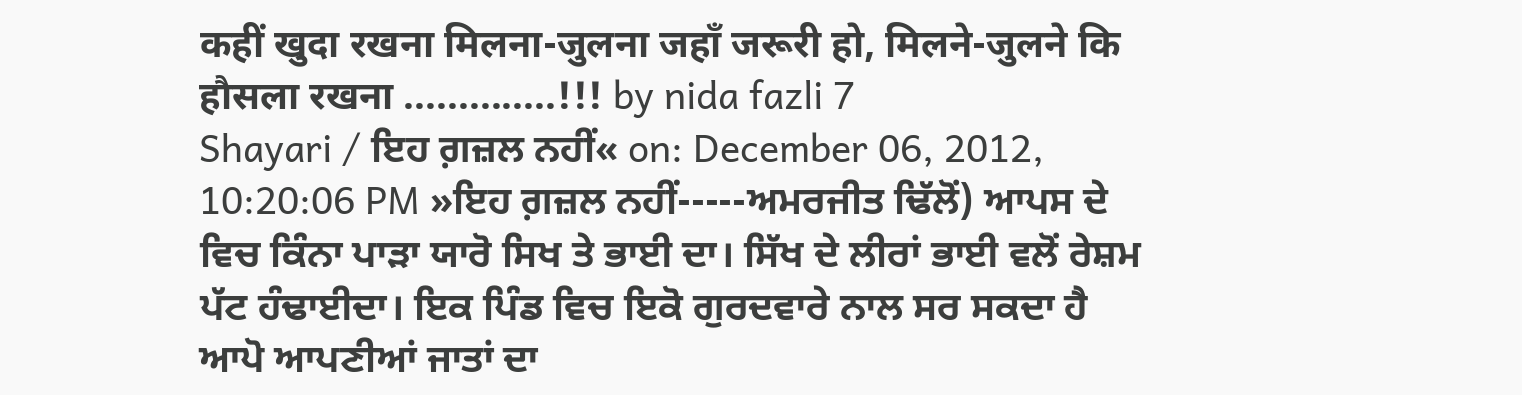कहीं खुदा रखना मिलना-जुलना जहाँ जरूरी हो, मिलने-जुलने कि हौसला रखना ..............!!! by nida fazli 7
Shayari / ਇਹ ਗ਼ਜ਼ਲ ਨਹੀਂ« on: December 06, 2012, 10:20:06 PM »ਇਹ ਗ਼ਜ਼ਲ ਨਹੀਂ-----ਅਮਰਜੀਤ ਢਿੱਲੋਂ) ਆਪਸ ਦੇ ਵਿਚ ਕਿੰਨਾ ਪਾੜਾ ਯਾਰੋ ਸਿਖ ਤੇ ਭਾਈ ਦਾ। ਸਿੱਖ ਦੇ ਲੀਰਾਂ ਭਾਈ ਵਲੋਂ ਰੇਸ਼ਮ ਪੱਟ ਹੰਢਾਈਦਾ। ਇਕ ਪਿੰਡ ਵਿਚ ਇਕੋ ਗੁਰਦਵਾਰੇ ਨਾਲ ਸਰ ਸਕਦਾ ਹੈ ਆਪੋ ਆਪਣੀਆਂ ਜਾਤਾਂ ਦਾ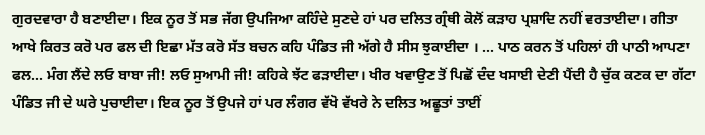ਗੁਰਦਵਾਰਾ ਹੈ ਬਣਾਈਦਾ। ਇਕ ਨੂਰ ਤੋਂ ਸਭ ਜੱਗ ਉਪਜਿਆ ਕਹਿੰਦੇ ਸੁਣਦੇ ਹਾਂ ਪਰ ਦਲਿਤ ਗ੍ਰੰਥੀ ਕੋਲੋਂ ਕੜਾਹ ਪ੍ਰਸ਼ਾਦਿ ਨਹੀਂ ਵਰਤਾਈਦਾ। ਗੀਤਾ ਆਖੇ ਕਿਰਤ ਕਰੋ ਪਰ ਫਲ ਦੀ ਇਛਾ ਮੱਤ ਕਰੋ ਸੱਤ ਬਚਨ ਕਹਿ ਪੰਡਿਤ ਜੀ ਅੱਗੇ ਹੈ ਸੀਸ ਝੁਕਾਈਦਾ । ... ਪਾਠ ਕਰਨ ਤੋਂ ਪਹਿਲਾਂ ਹੀ ਪਾਠੀ ਆਪਣਾ ਫਲ... ਮੰਗ ਲੈਂਦੇ ਲਓ ਬਾਬਾ ਜੀ! ਲਓ ਸੁਆਮੀ ਜੀ! ਕਹਿਕੇ ਝੱਟ ਫੜਾਈਦਾ। ਖੀਰ ਖਵਾਉਣ ਤੋਂ ਪਿਛੋਂ ਦੰਦ ਖਸਾਈ ਦੇਣੀ ਪੈਂਦੀ ਹੈ ਚੁੱਕ ਕਣਕ ਦਾ ਗੱਟਾ ਪੰਡਿਤ ਜੀ ਦੇ ਘਰੇ ਪੁਚਾਈਦਾ। ਇਕ ਨੂਰ ਤੋਂ ਉਪਜੇ ਹਾਂ ਪਰ ਲੰਗਰ ਵੱਖੋ ਵੱਖਰੇ ਨੇ ਦਲਿਤ ਅਛੂਤਾਂ ਤਾਈਂ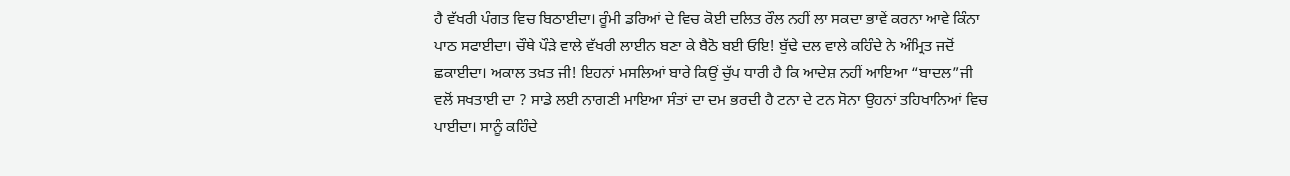ਹੈ ਵੱਖਰੀ ਪੰਗਤ ਵਿਚ ਬਿਠਾਈਦਾ। ਰੂੰਮੀ ਡਰਿਆਂ ਦੇ ਵਿਚ ਕੋਈ ਦਲਿਤ ਰੌਲ ਨਹੀਂ ਲਾ ਸਕਦਾ ਭਾਵੇਂ ਕਰਨਾ ਆਵੇ ਕਿੰਨਾ ਪਾਠ ਸਫਾਈਦਾ। ਚੌਥੇ ਪੌੜੇ ਵਾਲੇ ਵੱਖਰੀ ਲਾਈਨ ਬਣਾ ਕੇ ਬੈਠੋ ਬਈ ਓਇ! ਬੁੱਢੇ ਦਲ ਵਾਲੇ ਕਹਿੰਦੇ ਨੇ ਅੰਮ੍ਰਿਤ ਜਦੋਂ ਛਕਾਈਦਾ। ਅਕਾਲ ਤਖ਼ਤ ਜੀ! ਇਹਨਾਂ ਮਸਲਿਆਂ ਬਾਰੇ ਕਿਉਂ ਚੁੱਪ ਧਾਰੀ ਹੈ ਕਿ ਆਦੇਸ਼ ਨਹੀਂ ਆਇਆ “ਬਾਦਲ”ਜੀ ਵਲੋਂ ਸਖਤਾਈ ਦਾ ? ਸਾਡੇ ਲਈ ਨਾਗਣੀ ਮਾਇਆ ਸੰਤਾਂ ਦਾ ਦਮ ਭਰਦੀ ਹੈ ਟਨਾ ਦੇ ਟਨ ਸੋਨਾ ਉਹਨਾਂ ਤਹਿਖਾਨਿਆਂ ਵਿਚ ਪਾਈਦਾ। ਸਾਨੂੰ ਕਹਿੰਦੇ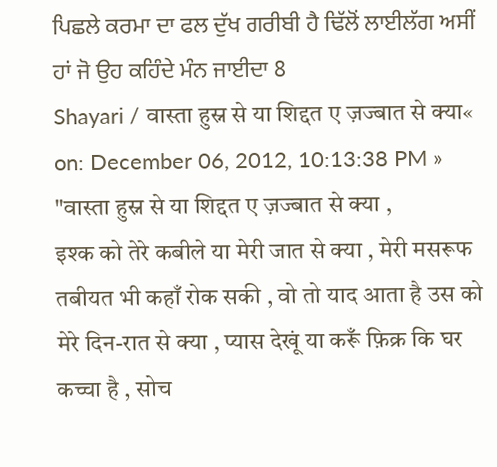ਪਿਛਲੇ ਕਰਮਾ ਦਾ ਫਲ ਦੁੱਖ ਗਰੀਬੀ ਹੈ ਢਿੱਲੋਂ ਲਾਈਲੱਗ ਅਸੀਂ ਹਾਂ ਜੋ ਉਹ ਕਹਿੰਦੇ ਮੰਨ ਜਾਈਦਾ 8
Shayari / वास्ता हुस्न से या शिद्दत ए ज़ज्बात से क्या« on: December 06, 2012, 10:13:38 PM »
"वास्ता हुस्न से या शिद्दत ए ज़ज्बात से क्या ,
इश्क को तेरे कबीले या मेरी जात से क्या , मेरी मसरूफ तबीयत भी कहाँ रोक सकी , वो तो याद आता है उस को मेरे दिन-रात से क्या , प्यास देखूं या करूँ फ़िक्र कि घर कच्चा है , सोच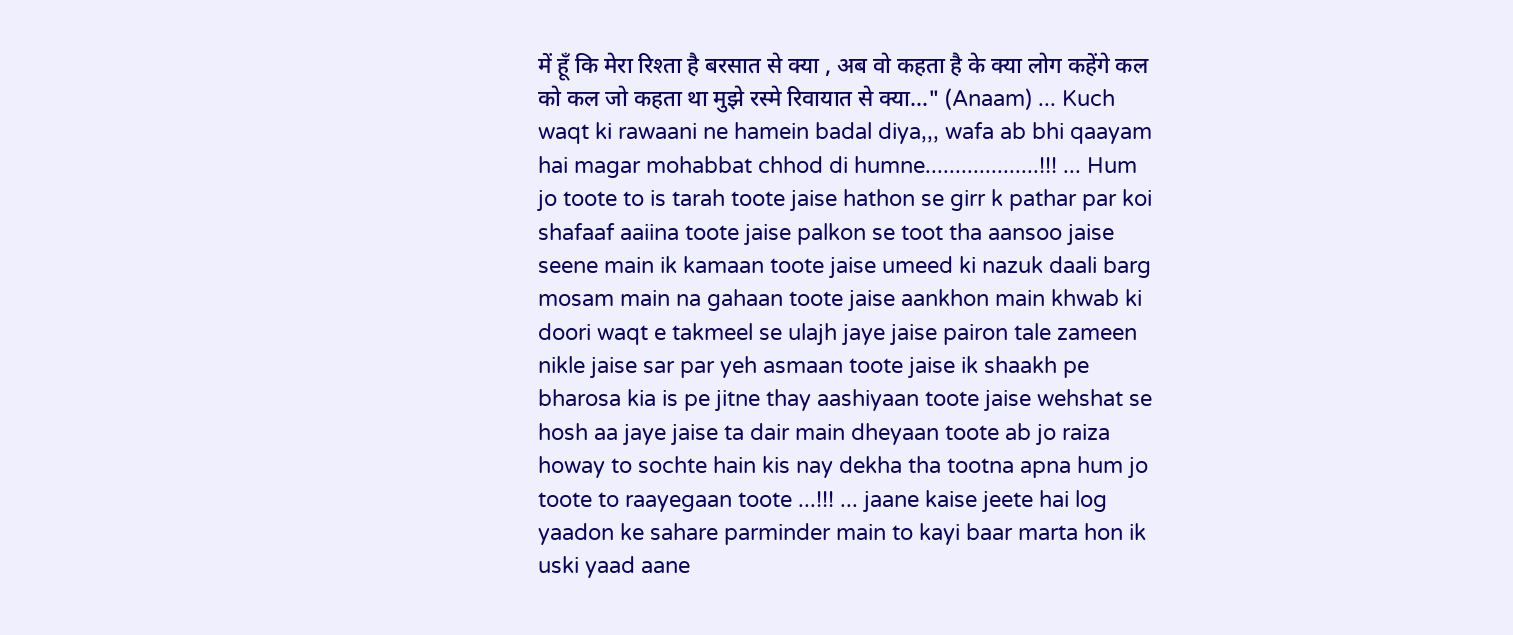में हूँ कि मेरा रिश्ता है बरसात से क्या , अब वो कहता है के क्या लोग कहेंगे कल को कल जो कहता था मुझे रस्मे रिवायात से क्या..." (Anaam) ... Kuch waqt ki rawaani ne hamein badal diya,,, wafa ab bhi qaayam hai magar mohabbat chhod di humne...................!!! ... Hum jo toote to is tarah toote jaise hathon se girr k pathar par koi shafaaf aaiina toote jaise palkon se toot tha aansoo jaise seene main ik kamaan toote jaise umeed ki nazuk daali barg mosam main na gahaan toote jaise aankhon main khwab ki doori waqt e takmeel se ulajh jaye jaise pairon tale zameen nikle jaise sar par yeh asmaan toote jaise ik shaakh pe bharosa kia is pe jitne thay aashiyaan toote jaise wehshat se hosh aa jaye jaise ta dair main dheyaan toote ab jo raiza howay to sochte hain kis nay dekha tha tootna apna hum jo toote to raayegaan toote ...!!! ... jaane kaise jeete hai log yaadon ke sahare parminder main to kayi baar marta hon ik uski yaad aane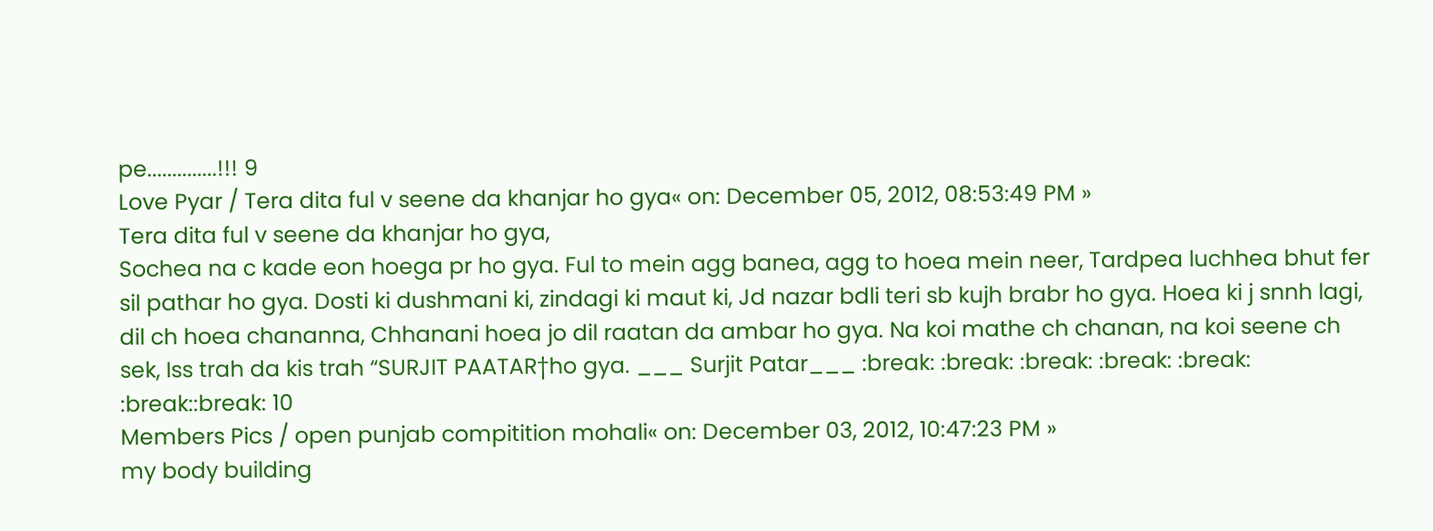pe..............!!! 9
Love Pyar / Tera dita ful v seene da khanjar ho gya« on: December 05, 2012, 08:53:49 PM »
Tera dita ful v seene da khanjar ho gya,
Sochea na c kade eon hoega pr ho gya. Ful to mein agg banea, agg to hoea mein neer, Tardpea luchhea bhut fer sil pathar ho gya. Dosti ki dushmani ki, zindagi ki maut ki, Jd nazar bdli teri sb kujh brabr ho gya. Hoea ki j snnh lagi, dil ch hoea chananna, Chhanani hoea jo dil raatan da ambar ho gya. Na koi mathe ch chanan, na koi seene ch sek, Iss trah da kis trah “SURJIT PAATAR†ho gya. ___ Surjit Patar___ :break: :break: :break: :break: :break: :break::break: 10
Members Pics / open punjab compitition mohali« on: December 03, 2012, 10:47:23 PM »
my body building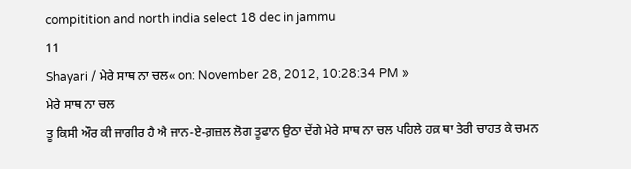compitition and north india select 18 dec in jammu
11
Shayari / ਮੇਰੇ ਸਾਥ ਨਾ ਚਲ« on: November 28, 2012, 10:28:34 PM »
ਮੇਰੇ ਸਾਥ ਨਾ ਚਲ
ਤੂ ਕਿਸੀ ਔਰ ਕੀ ਜਾਗੀਰ ਹੈ ਐ ਜਾਨ-ਏ-ਗ਼ਜ਼ਲ ਲੋਗ ਤੂਫਾਨ ਉਠਾ ਦੇਂਗੇ ਮੇਰੇ ਸਾਥ ਨਾ ਚਲ ਪਹਿਲੇ ਹਕ਼ ਥਾ ਤੇਰੀ ਚਾਹਤ ਕੇ ਚਮਨ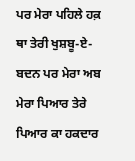ਪਰ ਮੇਰਾ ਪਹਿਲੇ ਹਕ਼ ਥਾ ਤੇਰੀ ਖੁਸ਼ਬੂ-ਏ-ਬਦਨ ਪਰ ਮੇਰਾ ਅਬ ਮੇਰਾ ਪਿਆਰ ਤੇਰੇ ਪਿਆਰ ਕਾ ਹਕਦਾਰ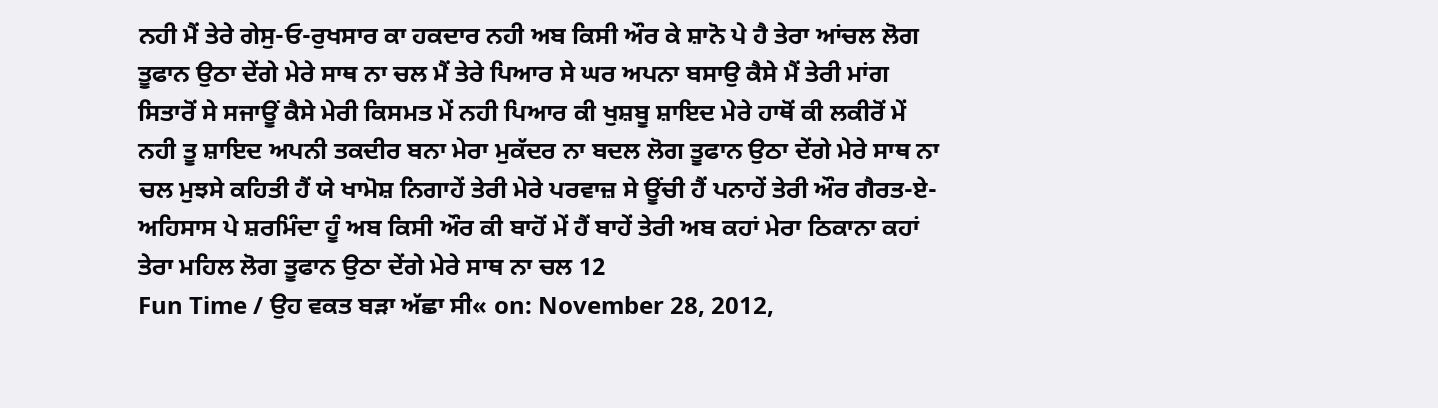ਨਹੀ ਮੈਂ ਤੇਰੇ ਗੇਸੁ-ਓ-ਰੁਖਸਾਰ ਕਾ ਹਕਦਾਰ ਨਹੀ ਅਬ ਕਿਸੀ ਔਰ ਕੇ ਸ਼ਾਨੋ ਪੇ ਹੈ ਤੇਰਾ ਆਂਚਲ ਲੋਗ ਤੂਫਾਨ ਉਠਾ ਦੇਂਗੇ ਮੇਰੇ ਸਾਥ ਨਾ ਚਲ ਮੈਂ ਤੇਰੇ ਪਿਆਰ ਸੇ ਘਰ ਅਪਨਾ ਬਸਾਉ ਕੈਸੇ ਮੈਂ ਤੇਰੀ ਮਾਂਗ ਸਿਤਾਰੋਂ ਸੇ ਸਜਾਊਂ ਕੈਸੇ ਮੇਰੀ ਕਿਸਮਤ ਮੇਂ ਨਹੀ ਪਿਆਰ ਕੀ ਖੁਸ਼ਬੂ ਸ਼ਾਇਦ ਮੇਰੇ ਹਾਥੋਂ ਕੀ ਲਕੀਰੋਂ ਮੇਂ ਨਹੀ ਤੂ ਸ਼ਾਇਦ ਅਪਨੀ ਤਕਦੀਰ ਬਨਾ ਮੇਰਾ ਮੁਕੱਦਰ ਨਾ ਬਦਲ ਲੋਗ ਤੂਫਾਨ ਉਠਾ ਦੇਂਗੇ ਮੇਰੇ ਸਾਥ ਨਾ ਚਲ ਮੁਝਸੇ ਕਹਿਤੀ ਹੈਂ ਯੇ ਖਾਮੋਸ਼ ਨਿਗਾਹੇਂ ਤੇਰੀ ਮੇਰੇ ਪਰਵਾਜ਼ ਸੇ ਊਂਚੀ ਹੈਂ ਪਨਾਹੇਂ ਤੇਰੀ ਔਰ ਗੈਰਤ-ਏ-ਅਹਿਸਾਸ ਪੇ ਸ਼ਰਮਿੰਦਾ ਹੂੰ ਅਬ ਕਿਸੀ ਔਰ ਕੀ ਬਾਹੋਂ ਮੇਂ ਹੈਂ ਬਾਹੇਂ ਤੇਰੀ ਅਬ ਕਹਾਂ ਮੇਰਾ ਠਿਕਾਨਾ ਕਹਾਂ ਤੇਰਾ ਮਹਿਲ ਲੋਗ ਤੂਫਾਨ ਉਠਾ ਦੇਂਗੇ ਮੇਰੇ ਸਾਥ ਨਾ ਚਲ 12
Fun Time / ਉਹ ਵਕਤ ਬੜਾ ਅੱਛਾ ਸੀ« on: November 28, 2012,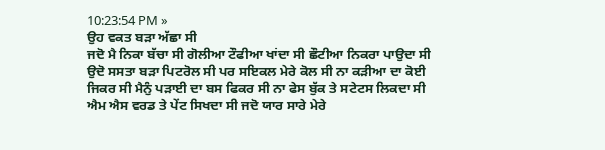10:23:54 PM »
ਉਹ ਵਕਤ ਬੜਾ ਅੱਛਾ ਸੀ
ਜਦੋ ਮੈ ਨਿਕਾ ਬੱਚਾ ਸੀ ਗੋਲੀਆ ਟੌਫੀਆ ਖਾਂਦਾ ਸੀ ਛੌਟੀਆ ਨਿਕਰਾ ਪਾਉਦਾ ਸੀ ਉਦੋ ਸਸਤਾ ਬੜਾ ਪਿਟਰੋਲ ਸੀ ਪਰ ਸਇਕਲ ਮੇਰੇ ਕੋਲ ਸੀ ਨਾ ਕੜੀਆ ਦਾ ਕੋਈ ਜਿਕਰ ਸੀ ਮੈਨੁੰ ਪੜਾਈ ਦਾ ਬਸ ਫਿਕਰ ਸੀ ਨਾ ਫੇਸ ਬੁੱਕ ਤੇ ਸਟੇਟਸ ਲਿਕਦਾ ਸੀ ਐਮ ਐਸ ਵਰਡ ਤੇ ਪੇਂਟ ਸਿਖਦਾ ਸੀ ਜਦੋ ਯਾਰ ਸਾਰੇ ਮੇਰੇ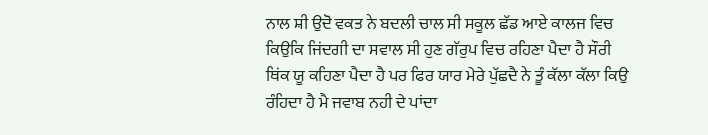ਨਾਲ ਸ਼ੀ ਉਦੋ ਵਕਤ ਨੇ ਬਦਲੀ ਚਾਲ ਸੀ ਸਕੂਲ ਛੱਡ ਆਏ ਕਾਲਜ ਵਿਚ ਕਿਉਕਿ ਜਿਂਦਗੀ ਦਾ ਸਵਾਲ ਸੀ ਹੁਣ ਗੱਰੁਪ ਵਿਚ ਰਹਿਣਾ ਪੈਦਾ ਹੈ ਸੌਰੀ ਥਿਂਕ ਯੂ ਕਹਿਣਾ ਪੈਦਾ ਹੈ ਪਰ ਫਿਰ ਯਾਰ ਮੇਰੇ ਪੁੱਛਦੈ ਨੇ ਤੂੰ ਕੱਲਾ ਕੱਲਾ ਕਿਉ ਰੰਹਿਦਾ ਹੈ ਮੈ ਜਵਾਬ ਨਹੀ ਦੇ ਪਾਂਦਾ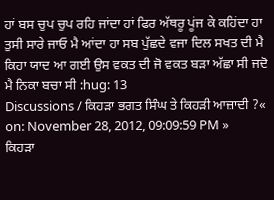ਹਾਂ ਬਸ ਚੁਪ ਚੁਪ ਰਹਿ ਜਾਂਦਾ ਹਾਂ ਫਿਰ ਅੱਥਰੂ ਪੂਂਜ ਕੇ ਕਹਿਂਦਾ ਹਾ ਤੁਸੀ ਸਾਰੇ ਜਾਓ ਮੈ ਆਂਦਾ ਹਾ ਸਬ ਪੁੱਛਦੇ ਵਜਾ ਦਿਲ ਸਖਤ ਦੀ ਮੈ ਕਿਹਾ ਯਾਦ ਆ ਗਈ ਉਸ ਵਕਤ ਦੀ ਜੋ ਵਕਤ ਬੜਾ ਅੱਛਾ ਸੀ ਜਦੋ ਮੈ ਨਿਕਾ ਬਚਾ ਸੀ :hug: 13
Discussions / ਕਿਹੜਾ ਭਗਤ ਸਿੰਘ ਤੇ ਕਿਹੜੀ ਆਜ਼ਾਦੀ ?« on: November 28, 2012, 09:09:59 PM »
ਕਿਹੜਾ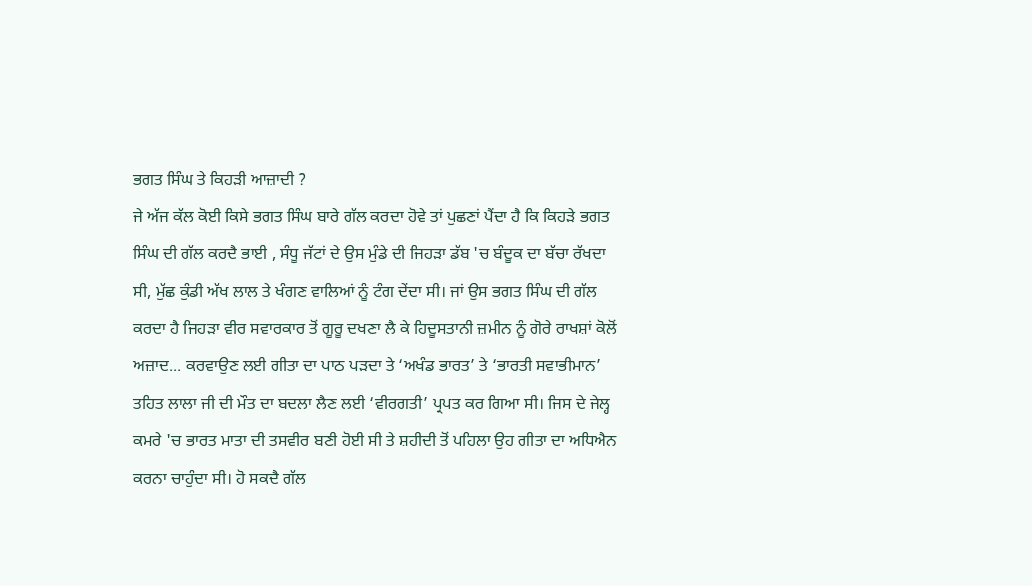ਭਗਤ ਸਿੰਘ ਤੇ ਕਿਹੜੀ ਆਜ਼ਾਦੀ ?
ਜੇ ਅੱਜ ਕੱਲ ਕੋਈ ਕਿਸੇ ਭਗਤ ਸਿੰਘ ਬਾਰੇ ਗੱਲ ਕਰਦਾ ਹੋਵੇ ਤਾਂ ਪੁਛਣਾਂ ਪੈਂਦਾ ਹੈ ਕਿ ਕਿਹੜੇ ਭਗਤ ਸਿੰਘ ਦੀ ਗੱਲ ਕਰਦੈ ਭਾਈ , ਸੰਧੂ ਜੱਟਾਂ ਦੇ ਉਸ ਮੁੰਡੇ ਦੀ ਜਿਹੜਾ ਡੱਬ 'ਚ ਬੰਦੂਕ ਦਾ ਬੱਚਾ ਰੱਖਦਾ ਸੀ, ਮੁੱਛ ਕੁੰਡੀ ਅੱਖ ਲਾਲ ਤੇ ਖੰਗਣ ਵਾਲਿਆਂ ਨੂੰ ਟੰਗ ਦੇਂਦਾ ਸੀ। ਜਾਂ ਉਸ ਭਗਤ ਸਿੰਘ ਦੀ ਗੱਲ ਕਰਦਾ ਹੈ ਜਿਹੜਾ ਵੀਰ ਸਵਾਰਕਾਰ ਤੋਂ ਗੂਰੂ ਦਖਣਾ ਲੈ ਕੇ ਹਿਦੂਸਤਾਨੀ ਜ਼ਮੀਨ ਨੂੰ ਗੋਰੇ ਰਾਖਸ਼ਾਂ ਕੋਲੋਂ ਅਜ਼ਾਦ... ਕਰਵਾਉਣ ਲਈ ਗੀਤਾ ਦਾ ਪਾਠ ਪੜਦਾ ਤੇ ‘ਅਖੰਡ ਭਾਰਤ’ ਤੇ ‘ਭਾਰਤੀ ਸਵਾਭੀਮਾਨ’ ਤਹਿਤ ਲਾਲਾ ਜੀ ਦੀ ਮੌਤ ਦਾ ਬਦਲਾ ਲੈਣ ਲਈ ‘ਵੀਰਗਤੀ’ ਪ੍ਰਪਤ ਕਰ ਗਿਆ ਸੀ। ਜਿਸ ਦੇ ਜੇਲ੍ਹ ਕਮਰੇ 'ਚ ਭਾਰਤ ਮਾਤਾ ਦੀ ਤਸਵੀਰ ਬਣੀ ਹੋਈ ਸੀ ਤੇ ਸ਼ਹੀਦੀ ਤੋਂ ਪਹਿਲਾ ਉਹ ਗੀਤਾ ਦਾ ਅਧਿਐਨ ਕਰਨਾ ਚਾਹੁੰਦਾ ਸੀ। ਹੋ ਸਕਦੈ ਗੱਲ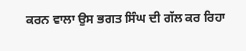ਕਰਨ ਵਾਲਾ ਉਸ ਭਗਤ ਸਿੰਘ ਦੀ ਗੱਲ ਕਰ ਰਿਹਾ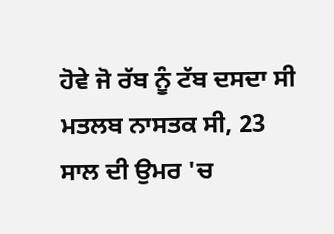ਹੋਵੇ ਜੋ ਰੱਬ ਨੂੰ ਟੱਬ ਦਸਦਾ ਸੀ ਮਤਲਬ ਨਾਸਤਕ ਸੀ, 23 ਸਾਲ ਦੀ ਉਮਰ 'ਚ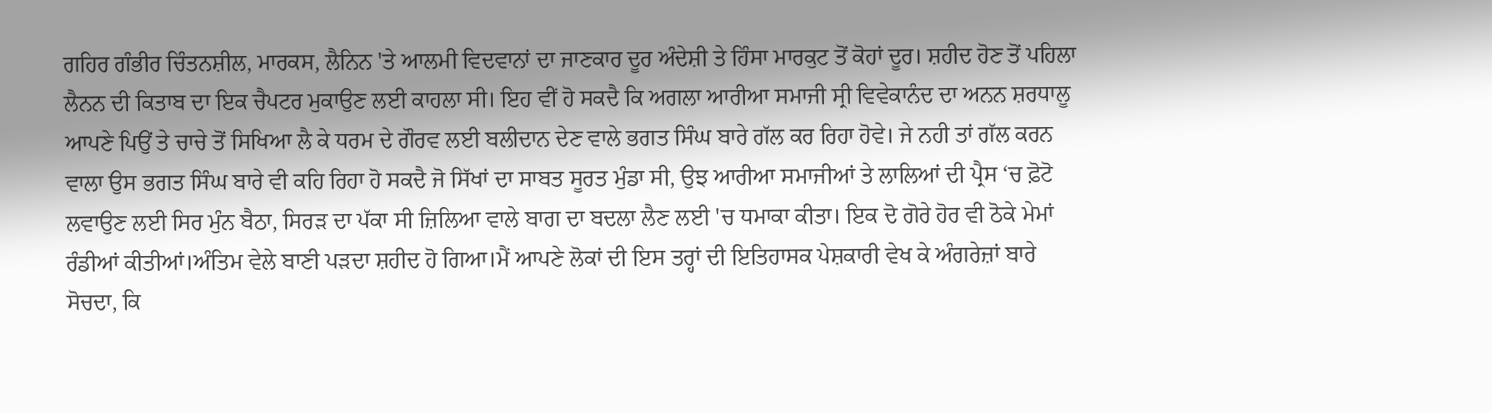ਗਹਿਰ ਗੰਭੀਰ ਚਿੰਤਨਸ਼ੀਲ, ਮਾਰਕਸ, ਲੈਨਿਨ 'ਤੇ ਆਲਮੀ ਵਿਦਵਾਨਾਂ ਦਾ ਜਾਣਕਾਰ ਦੂਰ ਅੰਦੇਸ਼ੀ ਤੇ ਹਿੰਸਾ ਮਾਰਕੁਟ ਤੋਂ ਕੋਹਾਂ ਦੂਰ। ਸ਼ਹੀਦ ਹੋਣ ਤੋਂ ਪਹਿਲਾ ਲੈਨਨ ਦੀ ਕਿਤਾਬ ਦਾ ਇਕ ਚੈਪਟਰ ਮੁਕਾਉਣ ਲਈ ਕਾਹਲਾ ਸੀ। ਇਹ ਵੀਂ ਹੋ ਸਕਦੈ ਕਿ ਅਗਲਾ ਆਰੀਆ ਸਮਾਜੀ ਸ੍ਰੀ ਵਿਵੇਕਾਨੰਦ ਦਾ ਅਨਨ ਸ਼ਰਧਾਲੂ ਆਪਣੇ ਪਿਉਂ ਤੇ ਚਾਚੇ ਤੋਂ ਸਿਖਿਆ ਲੈ ਕੇ ਧਰਮ ਦੇ ਗੌਰਵ ਲਈ ਬਲੀਦਾਨ ਦੇਣ ਵਾਲੇ ਭਗਤ ਸਿੰਘ ਬਾਰੇ ਗੱਲ ਕਰ ਰਿਹਾ ਹੋਵੇ। ਜੇ ਨਹੀ ਤਾਂ ਗੱਲ ਕਰਨ ਵਾਲਾ ਉਸ ਭਗਤ ਸਿੰਘ ਬਾਰੇ ਵੀ ਕਹਿ ਰਿਹਾ ਹੋ ਸਕਦੈ ਜੋ ਸਿੱਖਾਂ ਦਾ ਸਾਬਤ ਸੂਰਤ ਮੁੰਡਾ ਸੀ, ਉਝ ਆਰੀਆ ਸਮਾਜੀਆਂ ਤੇ ਲਾਲਿਆਂ ਦੀ ਪ੍ਰੈਸ ‘ਚ ਫ਼ੋਟੋ ਲਵਾਉਣ ਲਈ ਸਿਰ ਮੁੰਨ ਬੈਠਾ, ਸਿਰੜ ਦਾ ਪੱਕਾ ਸੀ ਜ਼ਿਲਿਆ ਵਾਲੇ ਬਾਗ ਦਾ ਬਦਲਾ ਲੈਣ ਲਈ 'ਚ ਧਮਾਕਾ ਕੀਤਾ। ਇਕ ਦੋ ਗੋਰੇ ਹੋਰ ਵੀ ਠੋਕੇ ਮੇਮਾਂ ਰੰਡੀਆਂ ਕੀਤੀਆਂ।ਅੰਤਿਮ ਵੇਲੇ ਬਾਣੀ ਪੜਦਾ ਸ਼ਹੀਦ ਹੋ ਗਿਆ।ਮੈਂ ਆਪਣੇ ਲੋਕਾਂ ਦੀ ਇਸ ਤਰ੍ਹਾਂ ਦੀ ਇਤਿਹਾਸਕ ਪੇਸ਼ਕਾਰੀ ਵੇਖ ਕੇ ਅੰਗਰੇਜ਼ਾਂ ਬਾਰੇ ਸੋਚਦਾ, ਕਿ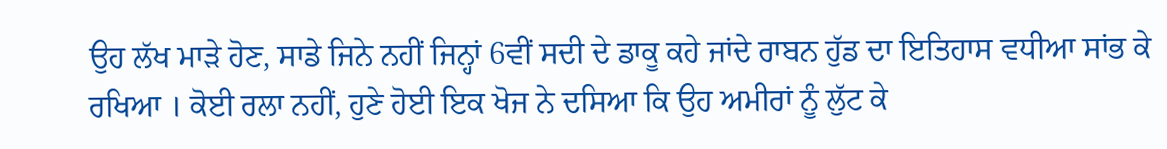ਉਹ ਲੱਖ ਮਾੜੇ ਹੋਣ, ਸਾਡੇ ਜਿਨੇ ਨਹੀਂ ਜਿਨ੍ਹਾਂ 6ਵੀਂ ਸਦੀ ਦੇ ਡਾਕੂ ਕਹੇ ਜਾਂਦੇ ਰਾਬਨ ਹੁੱਡ ਦਾ ਇਤਿਹਾਸ ਵਧੀਆ ਸਾਂਭ ਕੇ ਰਖਿਆ । ਕੋਈ ਰਲਾ ਨਹੀਂ, ਹੁਣੇ ਹੋਈ ਇਕ ਖੋਜ ਨੇ ਦਸਿਆ ਕਿ ਉਹ ਅਮੀਰਾਂ ਨੂੰ ਲੁੱਟ ਕੇ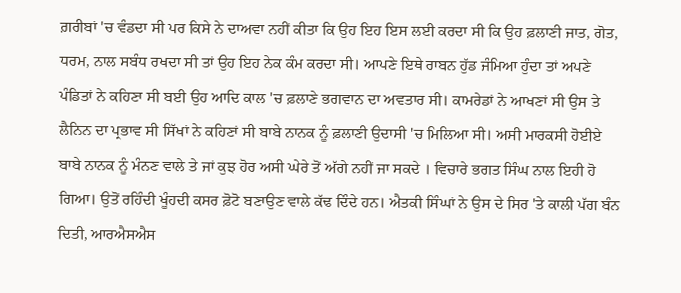ਗ਼ਰੀਬਾਂ 'ਚ ਵੰਡਦਾ ਸੀ ਪਰ ਕਿਸੇ ਨੇ ਦਾਅਵਾ ਨਹੀਂ ਕੀਤਾ ਕਿ ਉਹ ਇਹ ਇਸ ਲਈ ਕਰਦਾ ਸੀ ਕਿ ਉਹ ਫ਼ਲਾਣੀ ਜਾਤ, ਗੋਤ, ਧਰਮ, ਨਾਲ ਸਬੰਧ ਰਖਦਾ ਸੀ ਤਾਂ ਉਹ ਇਹ ਨੇਕ ਕੰਮ ਕਰਦਾ ਸੀ। ਆਪਣੇ ਇਥੇ ਰਾਬਨ ਹੁੱਡ ਜੰਮਿਆ ਹੁੰਦਾ ਤਾਂ ਅਪਣੇ ਪੰਡਿਤਾਂ ਨੇ ਕਹਿਣਾ ਸੀ ਬਈ ਉਹ ਆਦਿ ਕਾਲ 'ਚ ਫ਼ਲਾਣੇ ਭਗਵਾਨ ਦਾ ਅਵਤਾਰ ਸੀ। ਕਾਮਰੇਡਾਂ ਨੇ ਆਖਣਾਂ ਸੀ ਉਸ ਤੇ ਲੈਨਿਨ ਦਾ ਪ੍ਰਭਾਵ ਸੀ ਸਿੱਖਾਂ ਨੇ ਕਹਿਣਾਂ ਸੀ ਬਾਬੇ ਨਾਨਕ ਨੂੰ ਫ਼ਲਾਣੀ ਉਦਾਸੀ 'ਚ ਮਿਲਿਆ ਸੀ। ਅਸੀ ਮਾਰਕਸੀ ਹੋਈਏ ਬਾਬੇ ਨਾਨਕ ਨੂੰ ਮੰਨਣ ਵਾਲੇ ਤੇ ਜਾਂ ਕੁਝ ਹੋਰ ਅਸੀ ਘੇਰੇ ਤੋਂ ਅੱਗੇ ਨਹੀਂ ਜਾ ਸਕਦੇ । ਵਿਚਾਰੇ ਭਗਤ ਸਿੰਘ ਨਾਲ ਇਹੀ ਹੋ ਗਿਆ। ਉਤੋਂ ਰਹਿੰਦੀ ਖੂੰਹਦੀ ਕਸਰ ਫ਼ੋਟੋ ਬਣਾਉਣ ਵਾਲੇ ਕੱਢ ਦਿੰਦੇ ਹਨ। ਐਤਕੀ ਸਿੰਘਾਂ ਨੇ ਉਸ ਦੇ ਸਿਰ 'ਤੇ ਕਾਲੀ ਪੱਗ ਬੰਨ ਦਿਤੀ, ਆਰਐਸਐਸ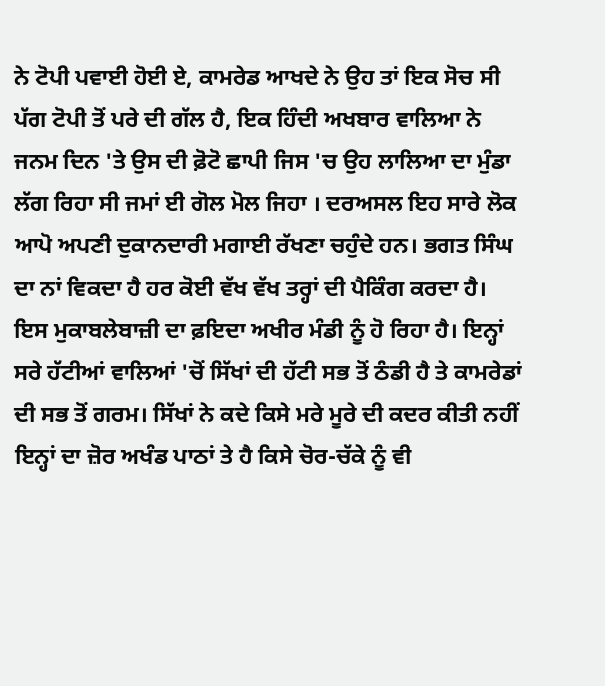ਨੇ ਟੋਪੀ ਪਵਾਈ ਹੋਈ ਏ, ਕਾਮਰੇਡ ਆਖਦੇ ਨੇ ਉਹ ਤਾਂ ਇਕ ਸੋਚ ਸੀ ਪੱਗ ਟੋਪੀ ਤੋਂ ਪਰੇ ਦੀ ਗੱਲ ਹੈ, ਇਕ ਹਿੰਦੀ ਅਖਬਾਰ ਵਾਲਿਆ ਨੇ ਜਨਮ ਦਿਨ 'ਤੇ ਉਸ ਦੀ ਫ਼ੋਟੋ ਛਾਪੀ ਜਿਸ 'ਚ ਉਹ ਲਾਲਿਆ ਦਾ ਮੁੰਡਾ ਲੱਗ ਰਿਹਾ ਸੀ ਜਮਾਂ ਈ ਗੋਲ ਮੋਲ ਜਿਹਾ । ਦਰਅਸਲ ਇਹ ਸਾਰੇ ਲੋਕ ਆਪੋ ਅਪਣੀ ਦੁਕਾਨਦਾਰੀ ਮਗਾਈ ਰੱਖਣਾ ਚਹੁੰਦੇ ਹਨ। ਭਗਤ ਸਿੰਘ ਦਾ ਨਾਂ ਵਿਕਦਾ ਹੈ ਹਰ ਕੋਈ ਵੱਖ ਵੱਖ ਤਰ੍ਹਾਂ ਦੀ ਪੈਕਿੰਗ ਕਰਦਾ ਹੈ। ਇਸ ਮੁਕਾਬਲੇਬਾਜ਼ੀ ਦਾ ਫ਼ਇਦਾ ਅਖੀਰ ਮੰਡੀ ਨੂੰ ਹੋ ਰਿਹਾ ਹੈ। ਇਨ੍ਹਾਂ ਸਰੇ ਹੱਟੀਆਂ ਵਾਲਿਆਂ 'ਚੋਂ ਸਿੱਖਾਂ ਦੀ ਹੱਟੀ ਸਭ ਤੋਂ ਠੰਡੀ ਹੈ ਤੇ ਕਾਮਰੇਡਾਂ ਦੀ ਸਭ ਤੋਂ ਗਰਮ। ਸਿੱਖਾਂ ਨੇ ਕਦੇ ਕਿਸੇ ਮਰੇ ਮੂਰੇ ਦੀ ਕਦਰ ਕੀਤੀ ਨਹੀਂ ਇਨ੍ਹਾਂ ਦਾ ਜ਼ੋਰ ਅਖੰਡ ਪਾਠਾਂ ਤੇ ਹੈ ਕਿਸੇ ਚੋਰ-ਚੱਕੇ ਨੂੰ ਵੀ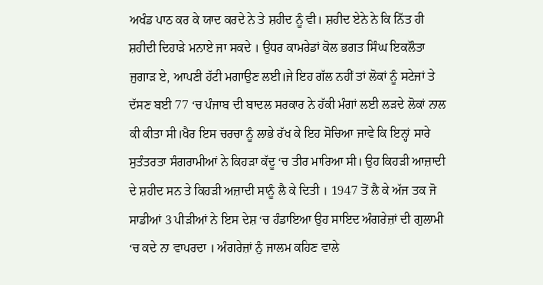ਅਖੰਡ ਪਾਠ ਕਰ ਕੇ ਯਾਦ ਕਰਦੇ ਨੇ ਤੇ ਸ਼ਹੀਦ ਨੂੰ ਵੀ। ਸ਼ਹੀਦ ਏਨੇ ਨੇ ਕਿ ਨਿੱਤ ਹੀ ਸ਼ਹੀਦੀ ਦਿਹਾੜੇ ਮਨਾਏ ਜਾ ਸਕਦੇ । ਉਧਰ ਕਾਮਰੇਡਾਂ ਕੋਲ ਭਗਤ ਸਿੰਘ ਇਕਲੌਤਾ ਜੁਗਾੜ ਏ, ਆਪਣੀ ਹੱਟੀ ਮਗਾਉਣ ਲਈ।ਜੇ ਇਹ ਗੱਲ ਨਹੀਂ ਤਾਂ ਲੋਕਾਂ ਨੂੰ ਸਟੇਜਾਂ ਤੇ ਦੱਸਣ ਬਈ 77 ‘ਚ ਪੰਜਾਬ ਦੀ ਬਾਦਲ ਸਰਕਾਰ ਨੇ ਹੱਕੀ ਮੰਗਾਂ ਲਈ ਲੜਦੇ ਲੋਕਾਂ ਨਾਲ ਕੀ ਕੀਤਾ ਸੀ।ਖੈਰ ਇਸ ਚਰਚਾ ਨੂੰ ਲਾਭੇ ਰੱਖ ਕੇ ਇਹ ਸੋਚਿਆ ਜਾਵੇ ਕਿ ਇਨ੍ਹਾਂ ਸਾਰੇ ਸੁਤੰਤਰਤਾ ਸੰਗਰਾਮੀਆਂ ਨੇ ਕਿਹੜਾ ਕੱਦੂ ‘ਚ ਤੀਰ ਮਾਰਿਆ ਸੀ। ਉਹ ਕਿਹੜੀ ਆਜ਼ਾਦੀ ਦੇ ਸ਼ਹੀਦ ਸਨ ਤੇ ਕਿਹੜੀ ਅਜ਼ਾਦੀ ਸਾਨੂੰ ਲੈ ਕੇ ਦਿਤੀ । 1947 ਤੋਂ ਲੈ ਕੇ ਅੱਜ ਤਕ ਜੋ ਸਾਡੀਆਂ 3 ਪੀੜੀਆਂ ਨੇ ਇਸ ਦੇਸ਼ ‘ਚ ਹੰਡਾਇਆ ਉਹ ਸਾਇਦ ਅੰਗਰੇਜ਼ਾਂ ਦੀ ਗੁਲਾਮੀ ‘ਚ ਕਦੇ ਨਾ ਵਾਪਰਦਾ । ਅੰਗਰੇਜ਼ਾਂ ਨੁੰ ਜਾਲਮ ਕਹਿਣ ਵਾਲੇ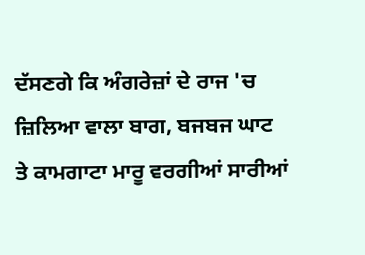ਦੱਸਣਗੇ ਕਿ ਅੰਗਰੇਜ਼ਾਂ ਦੇ ਰਾਜ 'ਚ ਜ਼ਿਲਿਆ ਵਾਲਾ ਬਾਗ, ਬਜਬਜ ਘਾਟ ਤੇ ਕਾਮਗਾਟਾ ਮਾਰੂ ਵਰਗੀਆਂ ਸਾਰੀਆਂ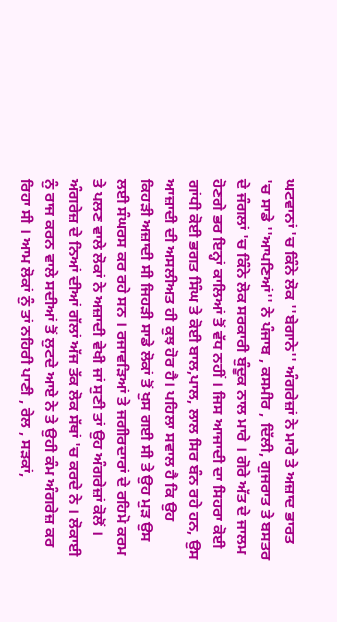ਘਟਵਾਨਾਂ 'ਚ ਕਿੰਨੇ ਲੋਕ ''ਬੇਗਾਨੇ'' ਅੰਗਰੇਜ਼ਾਂ ਨੇ ਮਾਰੇ ਤੇ ਅਜ਼ਾਦ ਭਾਰਤ 'ਚ ਸਾਡੇ ''ਆਪਣਿਆਂ'' ਨੇ ਪੰਜਾਬ , ਕਸਮੀਰ , ਦਿੱਲੀ, ਗੁਜਰਾਤ ਤੇ ਬਸਤਰ ਦੇ ਜੰਗਲਾਂ 'ਚ ਕਿੰਨੇ ਲੋਕ ਸਰਕਾਰੀ ਬੁੰਦੂਕ ਨਾਲ ਮਾਰੇ । ਗੋਰੇ ਅੱਤ ਦੇ ਜਾਲਮ ਹੋਣਗੇ ਭਰ ਇਨ੍ਹਾਂ ਕਾਲਿਆਂ ਤੋਂ ਵੱਧ ਨਹੀਂ । ਜਿਸ ਆਜਾਦੀ ਦਾ ਸਿਹਰਾ ਕੋਈ ਗਾਂਧੀ ਕੋਈ ਭਗਤ ਸਿੰਘ ਤੇ ਕੋਈ ਬਾਲ,ਪਾਲ, ਲਾਲ ਸਿਰ ਬੰਨ ਰਹੇ ਹਨ, ਉਸ ਆਜ਼ਾਦੀ ਦੀ ਅਸਲੀਅਤ ਹੀ ਕੁਝ ਹੋਰ ਹੈ। ਪਹਿਲਾ ਸਵਾਲ ਹੈ ਕਿ ਉਹ ਕਿਹੜੀ ਅਜ਼ਾਦੀ ਸੀ ਜਿਹੜੀ ਸਾਡੇ ਲੋਕਾਂ ਤੋਂ ਖੁਸ ਗਈ ਸੀ ਤੇ ਉਹ ਮੁੜ ਉਸ ਲਈ ਸੰਘਰਸ ਕਰ ਰਹੇ ਸਨ । ਰਜਾਵੜਿਆਂ ਤੇ ਜਗੀਰਦਾਰਾਂ ਦੇ ਰਹਿਮੋ ਕਰਮ ਤੇ ਪਲਣ ਵਾਲੇ ਲੋਕਾਂ ਨੇ ਅਜ਼ਾਦੀ ਵੇਖੀ ਜਾਂ ਸੁਣੀ ਤਾਂ ਉਹ ਅੰਗਰੇਜ਼ਾਂ ਕੋਲੋਂ । ਅੰਗਰੇਜ਼ ਦੇ ਨਿਆਂ ਦੀਆਂ ਗੱਲਾਂ ਅੱਜ ਤੱਕ ਲੋਕ ਸੱਥਾਂ 'ਚ ਕਰਦੇ ਨੇ । ਲੋਕਾਈ ਨੁੰ ਰਾਜ ਕਰਨ ਵਾਲੇ ਸਦੀਆਂ ਤੋਂ ਲੁਟਦੇ ਆਏ ਨੇ ਤੇ ਉਹੀ ਕੰਮ ਅੰਗਰੇਜ਼ ਕਰ ਰਿਹਾ ਸੀ । ਆਮ ਲੋਕਾਂ ਨੁੰ ਤਾਂ ਨਹਿਰੀ ਪਾਣੀ , ਰੇਲ , ਸੜਕਾਂ,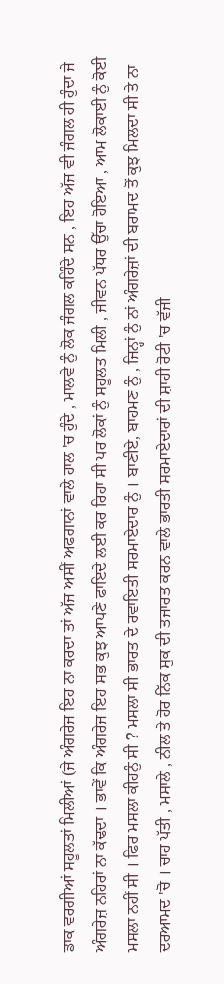ਡਾਕ ਵਰਗੀਆਂ ਸਹੂਲਤਾਂ ਮਿਲੀਆਂ (ਜੇ ਅੰਗਰੇਜ ਇਹ ਨਾ ਕਰਦਾ ਤਾਂ ਅੱਜ ਅਸੀਂ ਅਫਗਾਨਾਂ ਵਾਲੇ ਹਾਲ 'ਚ ਹੁੰਦੇ , ਮਾਲਵੇ ਨੁੰ ਲੋਕ ਜੰਗਲ ਕਹਿੰਦੇ ਸਨ , ਇਹ ਅੱਜ ਵੀ ਜੰਗਲ ਹੀ ਹੁੰਦਾ ਜੇ ਅੰਗਰੇਜ਼ ਨਹਿਰਾਂ ਨਾ ਕੱਢਦਾ । ਭਾਵੇਂ ਕਿ ਅੰਗਰੇਜ ਇਹ ਸਭ ਕੁਝ ਆਪਣੇ ਫਾਇਦੇ ਲਈ ਕਰ ਰਿਹਾ ਸੀ ਪਰ ਲੋਕਾਂ ਨੁੰ ਸਹੂਲਤ ਮਿਲੀ , ਜੀਵਨ ਪੱਧਰ ਉੱਚਾ ਹੋਇਆ , ਆਮ ਲੋਕਾਈ ਨੁੰ ਕੋਈ ਮਸਲਾ ਨਹੀਂ ਸੀ । ਫਿਰ ਮਸਲਾ ਕੀਹਨੁੰ ਸੀ ? ਮਸਲਾ ਸੀ ਭਾਰਤ ਦੇ ਰਵਾਇਤੀ ਸਰਮਾਏਦਾਰ ਨੁੰ । ਬਾਣੀਏ, ਬਾਹਮਣ ਨੁੰ , ਜਿਨ੍ਹਾਂ ਨੁੰ ਨਾਂ ਅੰਗਰੇਜ਼ਾਂ ਦੀ ਬਰਾਮਦ ਤੋਂ ਕੁਝ ਮਿਲਦਾ ਸੀ ਤੇ ਨਾ ਦਰਆਮਦ 'ਚੋ । ਚਾਹ ਪੱਤੀ , ਮਸਾਲੇ , ਨੀਲ ਤੇ ਹੋਰ ਨਿੱਕ ਸੁਕ ਦੀ ਤਜਾਰਤ ਕਰਨ ਵਾਲੇ ਭਾਰਤੀ ਸਰਮਾਏਦਾਰਾਂ ਦੀ ਸ਼ਾਹੀ ਰੋਟੀ 'ਚ ਵੱਜੀ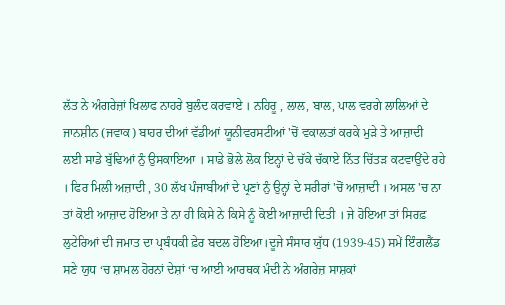ਲੱਤ ਨੇ ਅੰਗਰੇਜ਼ਾਂ ਖਿਲਾਫ ਨਾਹਰੇ ਬੁਲੰਦ ਕਰਵਾਏ । ਨਹਿਰੂ , ਲਾਲ, ਬਾਲ, ਪਾਲ ਵਰਗੇ ਲਾਲਿਆਂ ਦੇ ਜਾਨਸ਼ੀਨ (ਜਵਾਕ) ਬਾਹਰ ਦੀਆਂ ਵੱਡੀਆਂ ਯੂਨੀਵਰਸਟੀਆਂ 'ਚੋਂ ਵਕਾਲਤਾਂ ਕਰਕੇ ਮੁੜੇ ਤੇ ਆਜ਼ਾਦੀ ਲਈ ਸਾਡੇ ਬੁੱਢਿਆਂ ਨੁੰ ਉਸਕਾਇਆ । ਸਾਡੇ ਭੋਲੇ ਲੋਕ ਇਨ੍ਹਾਂ ਦੇ ਚੱਕੇ ਚੱਕਾਏ ਨਿੱਤ ਚਿੱਤੜ ਕਟਵਾਉਂਦੇ ਰਹੇ । ਫਿਰ ਮਿਲੀ ਅਜ਼ਾਦੀ , 30 ਲੱਖ ਪੰਜਾਬੀਆਂ ਦੇ ਪ੍ਰਣਾਂ ਨੁੰ ਉਨ੍ਹਾਂ ਦੇ ਸਰੀਰਾਂ 'ਚੋਂ ਆਜ਼ਾਦੀ । ਅਸਲ 'ਚ ਨਾ ਤਾਂ ਕੋਈ ਆਜ਼ਾਦ ਹੋਇਆ ਤੇ ਨਾ ਹੀ ਕਿਸੇ ਨੇ ਕਿਸੇ ਨੂੰ ਕੋਈ ਆਜ਼ਾਦੀ ਦਿਤੀ । ਜੇ ਹੋਇਆ ਤਾਂ ਸਿਰਫ਼ ਲੁਟੇਰਿਆਂ ਦੀ ਜਮਾਤ ਦਾ ਪ੍ਰਬੰਧਕੀ ਫ਼ੇਰ ਬਦਲ ਹੋਇਆ।ਦੂਜੇ ਸੰਸਾਰ ਯੁੱਧ (1939-45) ਸਮੇਂ ਇੰਗਲੈਂਡ ਸਣੇ ਯੁਧ ‘ਚ ਸ਼ਾਮਲ ਹੋਰਨਾਂ ਦੇਸ਼ਾਂ ‘ਚ ਆਈ ਆਰਥਕ ਮੰਦੀ ਨੇ ਅੰਗਰੇਜ਼ ਸਾਸ਼ਕਾਂ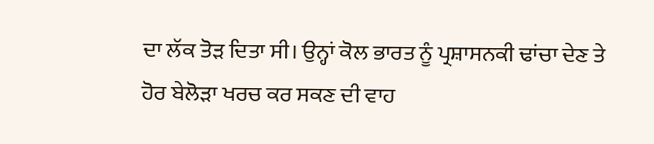ਦਾ ਲੱਕ ਤੋੜ ਦਿਤਾ ਸੀ। ਉਨ੍ਹਾਂ ਕੋਲ ਭਾਰਤ ਨੂੰ ਪ੍ਰਸ਼ਾਸਨਕੀ ਢਾਂਚਾ ਦੇਣ ਤੇ ਹੋਰ ਬੇਲੋੜਾ ਖਰਚ ਕਰ ਸਕਣ ਦੀ ਵਾਹ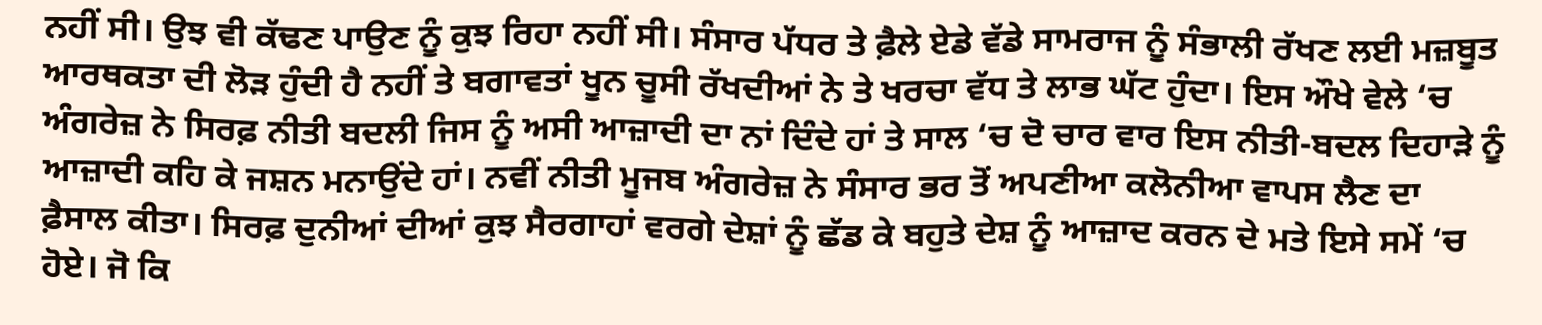ਨਹੀਂ ਸੀ। ਉਝ ਵੀ ਕੱਢਣ ਪਾਉਣ ਨੂੰ ਕੁਝ ਰਿਹਾ ਨਹੀਂ ਸੀ। ਸੰਸਾਰ ਪੱਧਰ ਤੇ ਫ਼ੈਲੇ ਏਡੇ ਵੱਡੇ ਸਾਮਰਾਜ ਨੂੰ ਸੰਭਾਲੀ ਰੱਖਣ ਲਈ ਮਜ਼ਬੂਤ ਆਰਥਕਤਾ ਦੀ ਲੋੜ ਹੁੰਦੀ ਹੈ ਨਹੀਂ ਤੇ ਬਗਾਵਤਾਂ ਖੂਨ ਚੂਸੀ ਰੱਖਦੀਆਂ ਨੇ ਤੇ ਖਰਚਾ ਵੱਧ ਤੇ ਲਾਭ ਘੱਟ ਹੁੰਦਾ। ਇਸ ਔਖੇ ਵੇਲੇ ‘ਚ ਅੰਗਰੇਜ਼ ਨੇ ਸਿਰਫ਼ ਨੀਤੀ ਬਦਲੀ ਜਿਸ ਨੂੰ ਅਸੀ ਆਜ਼ਾਦੀ ਦਾ ਨਾਂ ਦਿੰਦੇ ਹਾਂ ਤੇ ਸਾਲ ‘ਚ ਦੋ ਚਾਰ ਵਾਰ ਇਸ ਨੀਤੀ-ਬਦਲ ਦਿਹਾੜੇ ਨੂੰ ਆਜ਼ਾਦੀ ਕਹਿ ਕੇ ਜਸ਼ਨ ਮਨਾਉਂਦੇ ਹਾਂ। ਨਵੀਂ ਨੀਤੀ ਮੂਜਬ ਅੰਗਰੇਜ਼ ਨੇ ਸੰਸਾਰ ਭਰ ਤੋਂ ਅਪਣੀਆ ਕਲੋਨੀਆ ਵਾਪਸ ਲੈਣ ਦਾ ਫ਼ੈਸਾਲ ਕੀਤਾ। ਸਿਰਫ਼ ਦੁਨੀਆਂ ਦੀਆਂ ਕੁਝ ਸੈਰਗਾਹਾਂ ਵਰਗੇ ਦੇਸ਼ਾਂ ਨੂੰ ਛੱਡ ਕੇ ਬਹੁਤੇ ਦੇਸ਼ ਨੂੰ ਆਜ਼ਾਦ ਕਰਨ ਦੇ ਮਤੇ ਇਸੇ ਸਮੇਂ ‘ਚ ਹੋਏ। ਜੋ ਕਿ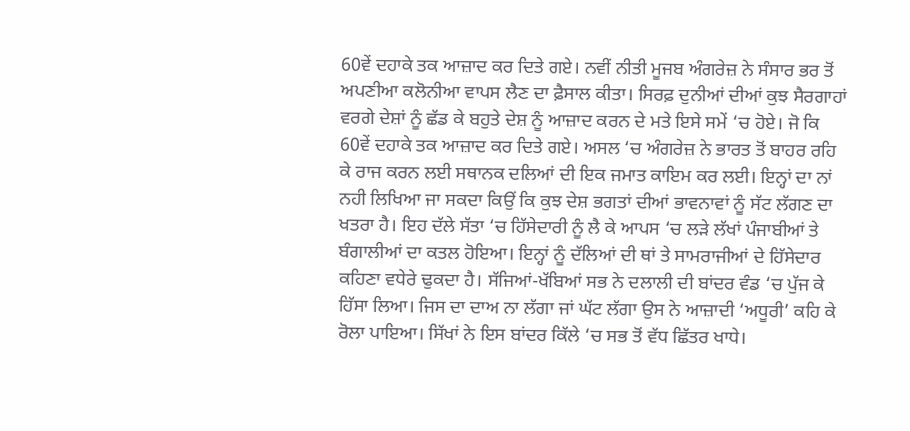60ਵੇਂ ਦਹਾਕੇ ਤਕ ਆਜ਼ਾਦ ਕਰ ਦਿਤੇ ਗਏ। ਨਵੀਂ ਨੀਤੀ ਮੂਜਬ ਅੰਗਰੇਜ਼ ਨੇ ਸੰਸਾਰ ਭਰ ਤੋਂ ਅਪਣੀਆ ਕਲੋਨੀਆ ਵਾਪਸ ਲੈਣ ਦਾ ਫ਼ੈਸਾਲ ਕੀਤਾ। ਸਿਰਫ਼ ਦੁਨੀਆਂ ਦੀਆਂ ਕੁਝ ਸੈਰਗਾਹਾਂ ਵਰਗੇ ਦੇਸ਼ਾਂ ਨੂੰ ਛੱਡ ਕੇ ਬਹੁਤੇ ਦੇਸ਼ ਨੂੰ ਆਜ਼ਾਦ ਕਰਨ ਦੇ ਮਤੇ ਇਸੇ ਸਮੇਂ ‘ਚ ਹੋਏ। ਜੋ ਕਿ 60ਵੇਂ ਦਹਾਕੇ ਤਕ ਆਜ਼ਾਦ ਕਰ ਦਿਤੇ ਗਏ। ਅਸਲ ‘ਚ ਅੰਗਰੇਜ਼ ਨੇ ਭਾਰਤ ਤੋਂ ਬਾਹਰ ਰਹਿ ਕੇ ਰਾਜ ਕਰਨ ਲਈ ਸਥਾਨਕ ਦਲਿਆਂ ਦੀ ਇਕ ਜਮਾਤ ਕਾਇਮ ਕਰ ਲਈ। ਇਨ੍ਹਾਂ ਦਾ ਨਾਂ ਨਹੀ ਲਿਖਿਆ ਜਾ ਸਕਦਾ ਕਿਉਂ ਕਿ ਕੁਝ ਦੇਸ਼ ਭਗਤਾਂ ਦੀਆਂ ਭਾਵਨਾਵਾਂ ਨੂੰ ਸੱਟ ਲੱਗਣ ਦਾ ਖਤਰਾ ਹੈ। ਇਹ ਦੱਲੇ ਸੱਤਾ ‘ਚ ਹਿੱਸੇਦਾਰੀ ਨੂੰ ਲੈ ਕੇ ਆਪਸ ‘ਚ ਲੜੇ ਲੱਖਾਂ ਪੰਜਾਬੀਆਂ ਤੇ ਬੰਗਾਲੀਆਂ ਦਾ ਕਤਲ ਹੋਇਆ। ਇਨ੍ਹਾਂ ਨੂੰ ਦੱਲਿਆਂ ਦੀ ਥਾਂ ਤੇ ਸਾਮਰਾਜੀਆਂ ਦੇ ਹਿੱਸੇਦਾਰ ਕਹਿਣਾ ਵਧੇਰੇ ਢੁਕਦਾ ਹੈ। ਸੱਜਿਆਂ-ਖੱਬਿਆਂ ਸਭ ਨੇ ਦਲਾਲੀ ਦੀ ਬਾਂਦਰ ਵੰਡ ‘ਚ ਪੁੱਜ ਕੇ ਹਿੱਸਾ ਲਿਆ। ਜਿਸ ਦਾ ਦਾਅ ਨਾ ਲੱਗਾ ਜਾਂ ਘੱਟ ਲੱਗਾ ਉਸ ਨੇ ਆਜ਼ਾਦੀ ‘ਅਧੂਰੀ’ ਕਹਿ ਕੇ ਰੋਲਾ ਪਾਇਆ। ਸਿੱਖਾਂ ਨੇ ਇਸ ਬਾਂਦਰ ਕਿੱਲੇ ‘ਚ ਸਭ ਤੋਂ ਵੱਧ ਛਿੱਤਰ ਖਾਧੇ।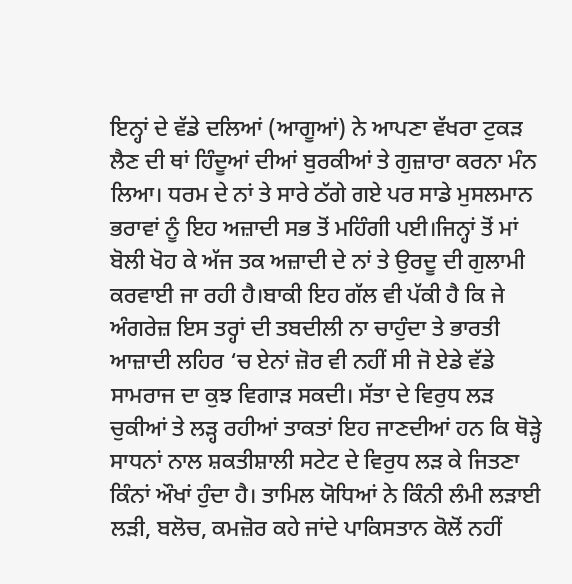ਇਨ੍ਹਾਂ ਦੇ ਵੱਡੇ ਦਲਿਆਂ (ਆਗੂਆਂ) ਨੇ ਆਪਣਾ ਵੱਖਰਾ ਟੁਕੜ ਲੈਣ ਦੀ ਥਾਂ ਹਿੰਦੂਆਂ ਦੀਆਂ ਬੁਰਕੀਆਂ ਤੇ ਗੁਜ਼ਾਰਾ ਕਰਨਾ ਮੰਨ ਲਿਆ। ਧਰਮ ਦੇ ਨਾਂ ਤੇ ਸਾਰੇ ਠੱਗੇ ਗਏ ਪਰ ਸਾਡੇ ਮੁਸਲਮਾਨ ਭਰਾਵਾਂ ਨੂੰ ਇਹ ਅਜ਼ਾਦੀ ਸਭ ਤੋਂ ਮਹਿੰਗੀ ਪਈ।ਜਿਨ੍ਹਾਂ ਤੋਂ ਮਾਂ ਬੋਲੀ ਖੋਹ ਕੇ ਅੱਜ ਤਕ ਅਜ਼ਾਦੀ ਦੇ ਨਾਂ ਤੇ ਉਰਦੂ ਦੀ ਗੁਲਾਮੀ ਕਰਵਾਈ ਜਾ ਰਹੀ ਹੈ।ਬਾਕੀ ਇਹ ਗੱਲ ਵੀ ਪੱਕੀ ਹੈ ਕਿ ਜੇ ਅੰਗਰੇਜ਼ ਇਸ ਤਰ੍ਹਾਂ ਦੀ ਤਬਦੀਲੀ ਨਾ ਚਾਹੁੰਦਾ ਤੇ ਭਾਰਤੀ ਆਜ਼ਾਦੀ ਲਹਿਰ ‘ਚ ਏਨਾਂ ਜ਼ੋਰ ਵੀ ਨਹੀਂ ਸੀ ਜੋ ਏਡੇ ਵੱਡੇ ਸਾਮਰਾਜ ਦਾ ਕੁਝ ਵਿਗਾੜ ਸਕਦੀ। ਸੱਤਾ ਦੇ ਵਿਰੁਧ ਲੜ ਚੁਕੀਆਂ ਤੇ ਲੜ੍ਹ ਰਹੀਆਂ ਤਾਕਤਾਂ ਇਹ ਜਾਣਦੀਆਂ ਹਨ ਕਿ ਥੋੜ੍ਹੇ ਸਾਧਨਾਂ ਨਾਲ ਸ਼ਕਤੀਸ਼ਾਲੀ ਸਟੇਟ ਦੇ ਵਿਰੁਧ ਲੜ ਕੇ ਜਿਤਣਾ ਕਿੰਨਾਂ ਔਖਾਂ ਹੁੰਦਾ ਹੈ। ਤਾਮਿਲ ਯੋਧਿਆਂ ਨੇ ਕਿੰਨੀ ਲੰਮੀ ਲੜਾਈ ਲੜੀ, ਬਲੋਚ, ਕਮਜ਼ੋਰ ਕਹੇ ਜਾਂਦੇ ਪਾਕਿਸਤਾਨ ਕੋਲੋਂ ਨਹੀਂ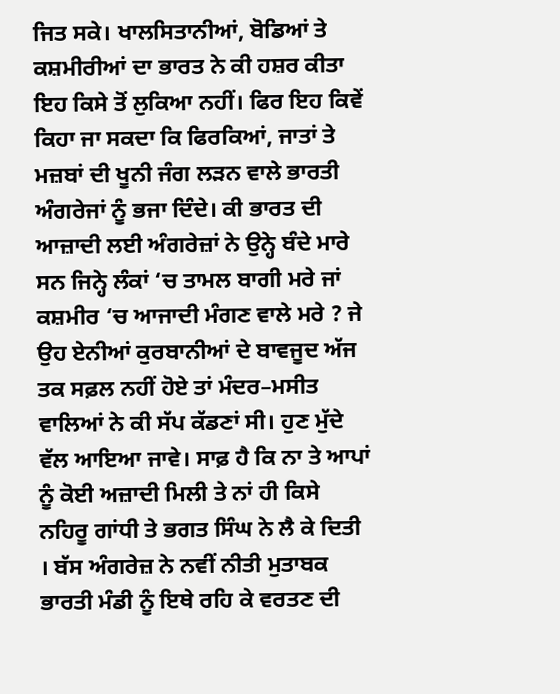ਜਿਤ ਸਕੇ। ਖਾਲਸਿਤਾਨੀਆਂ, ਬੋਡਿਆਂ ਤੇ ਕਸ਼ਮੀਰੀਆਂ ਦਾ ਭਾਰਤ ਨੇ ਕੀ ਹਸ਼ਰ ਕੀਤਾ ਇਹ ਕਿਸੇ ਤੋਂ ਲੁਕਿਆ ਨਹੀਂ। ਫਿਰ ਇਹ ਕਿਵੇਂ ਕਿਹਾ ਜਾ ਸਕਦਾ ਕਿ ਫਿਰਕਿਆਂ, ਜਾਤਾਂ ਤੇ ਮਜ਼ਬਾਂ ਦੀ ਖੂਨੀ ਜੰਗ ਲੜਨ ਵਾਲੇ ਭਾਰਤੀ ਅੰਗਰੇਜਾਂ ਨੂੰ ਭਜਾ ਦਿੰਦੇ। ਕੀ ਭਾਰਤ ਦੀ ਆਜ਼ਾਦੀ ਲਈ ਅੰਗਰੇਜ਼ਾਂ ਨੇ ਉਨ੍ਹੇ ਬੰਦੇ ਮਾਰੇ ਸਨ ਜਿਨ੍ਹੇ ਲੰਕਾਂ ‘ਚ ਤਾਮਲ ਬਾਗੀ ਮਰੇ ਜਾਂ ਕਸ਼ਮੀਰ ‘ਚ ਆਜਾਦੀ ਮੰਗਣ ਵਾਲੇ ਮਰੇ ? ਜੇ ਉਹ ਏਨੀਆਂ ਕੁਰਬਾਨੀਆਂ ਦੇ ਬਾਵਜੂਦ ਅੱਜ ਤਕ ਸਫ਼ਲ ਨਹੀਂ ਹੋਏ ਤਾਂ ਮੰਦਰ–ਮਸੀਤ ਵਾਲਿਆਂ ਨੇ ਕੀ ਸੱਪ ਕੱਡਣਾਂ ਸੀ। ਹੁਣ ਮੁੱਦੇ ਵੱਲ ਆਇਆ ਜਾਵੇ। ਸਾਫ਼ ਹੈ ਕਿ ਨਾ ਤੇ ਆਪਾਂ ਨੂੰ ਕੋਈ ਅਜ਼ਾਦੀ ਮਿਲੀ ਤੇ ਨਾਂ ਹੀ ਕਿਸੇ ਨਹਿਰੂ ਗਾਂਧੀ ਤੇ ਭਗਤ ਸਿੰਘ ਨੇ ਲੈ ਕੇ ਦਿਤੀ । ਬੱਸ ਅੰਗਰੇਜ਼ ਨੇ ਨਵੀਂ ਨੀਤੀ ਮੁਤਾਬਕ ਭਾਰਤੀ ਮੰਡੀ ਨੂੰ ਇਥੇ ਰਹਿ ਕੇ ਵਰਤਣ ਦੀ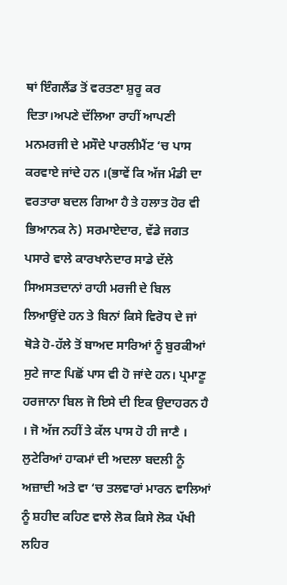ਥਾਂ ਇੰਗਲੈਂਡ ਤੋਂ ਵਰਤਣਾ ਸ਼ੁਰੂ ਕਰ ਦਿਤਾ।ਅਪਣੇ ਦੱਲਿਆ ਰਾਹੀਂ ਆਪਣੀ ਮਨਮਰਜੀ ਦੇ ਮਸੌਦੇ ਪਾਰਲੀਮੈਂਟ ‘ਚ ਪਾਸ ਕਰਵਾਏ ਜਾਂਦੇ ਹਨ ।(ਭਾਵੇਂ ਕਿ ਅੱਜ ਮੰਡੀ ਦਾ ਵਰਤਾਰਾ ਬਦਲ ਗਿਆ ਹੈ ਤੇ ਹਲਾਤ ਹੋਰ ਵੀ ਭਿਆਨਕ ਨੇ) ਸਰਮਾਏਦਾਰ, ਵੱਡੇ ਜਗਤ ਪਸਾਰੇ ਵਾਲੇ ਕਾਰਖਾਨੇਦਾਰ ਸਾਡੇ ਦੱਲੇ ਸਿਅਸਤਦਾਨਾਂ ਰਾਹੀ ਮਰਜੀ ਦੇ ਬਿਲ ਲਿਆਉਂਦੇ ਹਨ ਤੇ ਬਿਨਾਂ ਕਿਸੇ ਵਿਰੋਧ ਦੇ ਜਾਂ ਥੋੜੇ ਹੋ-ਹੱਲੇ ਤੋਂ ਬਾਅਦ ਸਾਰਿਆਂ ਨੂੰ ਬੁਰਕੀਆਂ ਸੁਟੇ ਜਾਣ ਪਿਛੋਂ ਪਾਸ ਵੀ ਹੋ ਜਾਂਦੇ ਹਨ। ਪ੍ਰਮਾਣੂ ਹਰਜਾਨਾ ਬਿਲ ਜੋ ਇਸੇ ਦੀ ਇਕ ਉਦਾਹਰਨ ਹੈ । ਜੋ ਅੱਜ ਨਹੀਂ ਤੇ ਕੱਲ ਪਾਸ ਹੋ ਹੀ ਜਾਣੈ । ਲੁਟੇਰਿਆਂ ਹਾਕਮਾਂ ਦੀ ਅਦਲਾ ਬਦਲੀ ਨੂੰ ਅਜ਼ਾਦੀ ਅਤੇ ਵਾ ‘ਚ ਤਲਵਾਰਾਂ ਮਾਰਨ ਵਾਲਿਆਂ ਨੂੰ ਸ਼ਹੀਦ ਕਹਿਣ ਵਾਲੇ ਲੋਕ ਕਿਸੇ ਲੋਕ ਪੱਖੀ ਲਹਿਰ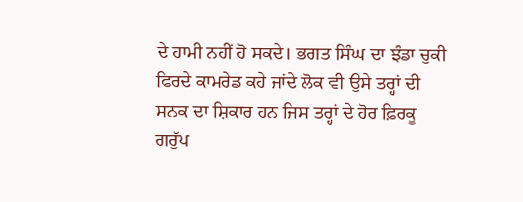ਦੇ ਹਾਮੀ ਨਹੀਂ ਹੋ ਸਕਦੇ। ਭਗਤ ਸਿੰਘ ਦਾ ਝੰਡਾ ਚੁਕੀ ਫਿਰਦੇ ਕਾਮਰੇਡ ਕਹੇ ਜਾਂਦੇ ਲੋਕ ਵੀ ਉਸੇ ਤਰ੍ਹਾਂ ਦੀ ਸਨਕ ਦਾ ਸ਼ਿਕਾਰ ਹਨ ਜਿਸ ਤਰ੍ਹਾਂ ਦੇ ਹੋਰ ਫ਼ਿਰਕੂ ਗਰੁੱਪ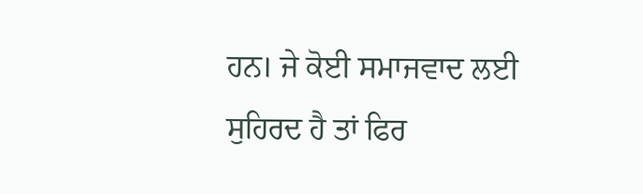ਹਨ। ਜੇ ਕੋਈ ਸਮਾਜਵਾਦ ਲਈ ਸੁਹਿਰਦ ਹੈ ਤਾਂ ਫਿਰ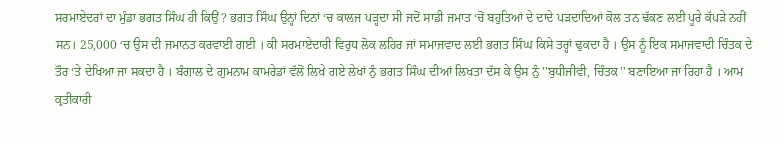ਸਰਮਾਏਦਰਾਂ ਦਾ ਮੁੰਡਾ ਭਗਤ ਸਿੰਘ ਹੀ ਕਿਉਂ ? ਭਗਤ ਸਿੰਘ ਉਨ੍ਹਾਂ ਦਿਨਾਂ ‘ਚ ਕਾਲਜ ਪੜ੍ਹਦਾ ਸੀ ਜਦੋਂ ਸਾਡੀ ਜਮਾਤ ‘ਚੋਂ ਬਹੁਤਿਆਂ ਦੇ ਦਾਦੇ ਪੜਦਾਦਿਆਂ ਕੋਲ ਤਨ ਢੱਕਣ ਲਈ ਪੂਰੇ ਕੱਪੜੇ ਨਹੀਂ ਸਨ। 25,000 ‘ਚ ਉਸ ਦੀ ਜਮਾਨਤ ਕਰਵਾਈ ਗਈ । ਕੀ ਸਰਮਾਏਦਾਰੀ ਵਿਰੁਧ ਲੋਕ ਲਹਿਰ ਜਾਂ ਸਮਾਜਵਾਦ ਲਈ ਭਗਤ ਸਿੰਘ ਕਿਸੇ ਤਰ੍ਹਾਂ ਢੁਕਦਾ ਹੈ । ਉਸ ਨੂੰ ਇਕ ਸਮਾਜਵਾਦੀ ਚਿੰਤਕ ਦੇ ਤੌਰ ‘ਤੇ ਦੇਖਿਆ ਜਾ ਸਕਦਾ ਹੈ । ਬੰਗਾਲ ਦੇ ਗੁਮਨਾਮ ਕਾਮਰੇਡਾਂ ਵੱਲੋਂ ਲਿਖੇ ਗਏ ਲੇਖਾਂ ਨੁੰ ਭਗਤ ਸਿੰਘ ਦੀਆਂ ਲਿਖਤਾ ਦੱਸ ਕੇ ਉਸ ਨੁੰ ''ਬੁਧੀਜੀਵੀ, ਚਿੰਤਕ'' ਬਣਾਇਆ ਜਾ ਰਿਹਾ ਹੈ । ਆਮ ਕ੍ਰਤੀਕਾਰੀ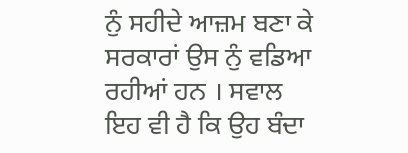ਨੁੰ ਸਹੀਦੇ ਆਜ਼ਮ ਬਣਾ ਕੇ ਸਰਕਾਰਾਂ ਉਸ ਨੁੰ ਵਡਿਆ ਰਹੀਆਂ ਹਨ । ਸਵਾਲ ਇਹ ਵੀ ਹੈ ਕਿ ਉਹ ਬੰਦਾ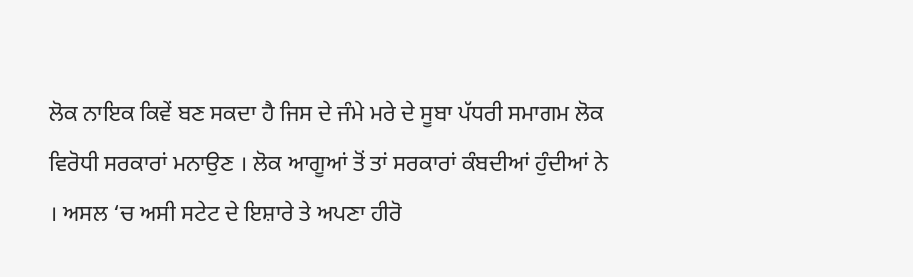ਲੋਕ ਨਾਇਕ ਕਿਵੇਂ ਬਣ ਸਕਦਾ ਹੈ ਜਿਸ ਦੇ ਜੰਮੇ ਮਰੇ ਦੇ ਸੂਬਾ ਪੱਧਰੀ ਸਮਾਗਮ ਲੋਕ ਵਿਰੋਧੀ ਸਰਕਾਰਾਂ ਮਨਾਉਣ । ਲੋਕ ਆਗੂਆਂ ਤੋਂ ਤਾਂ ਸਰਕਾਰਾਂ ਕੰਬਦੀਆਂ ਹੁੰਦੀਆਂ ਨੇ । ਅਸਲ ‘ਚ ਅਸੀ ਸਟੇਟ ਦੇ ਇਸ਼ਾਰੇ ਤੇ ਅਪਣਾ ਹੀਰੋ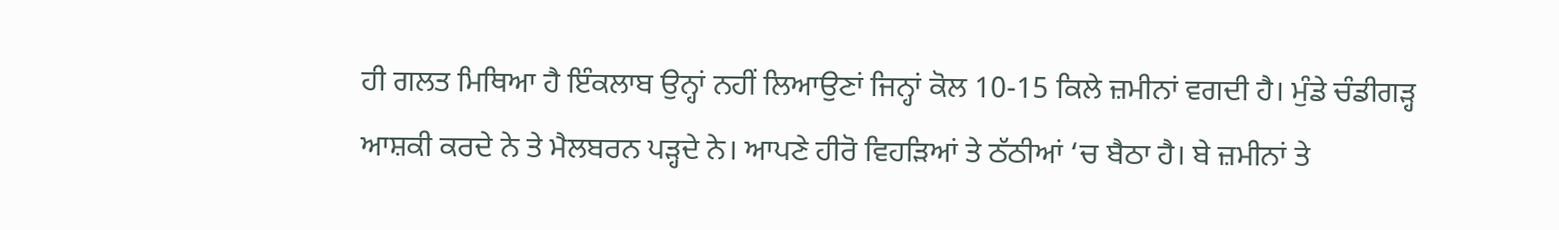ਹੀ ਗਲਤ ਮਿਥਿਆ ਹੈ ਇੰਕਲਾਬ ਉਨ੍ਹਾਂ ਨਹੀਂ ਲਿਆਉਣਾਂ ਜਿਨ੍ਹਾਂ ਕੋਲ 10-15 ਕਿਲੇ ਜ਼ਮੀਨਾਂ ਵਗਦੀ ਹੈ। ਮੁੰਡੇ ਚੰਡੀਗੜ੍ਹ ਆਸ਼ਕੀ ਕਰਦੇ ਨੇ ਤੇ ਮੈਲਬਰਨ ਪੜ੍ਹਦੇ ਨੇ। ਆਪਣੇ ਹੀਰੋ ਵਿਹੜਿਆਂ ਤੇ ਠੱਠੀਆਂ ‘ਚ ਬੈਠਾ ਹੈ। ਬੇ ਜ਼ਮੀਨਾਂ ਤੇ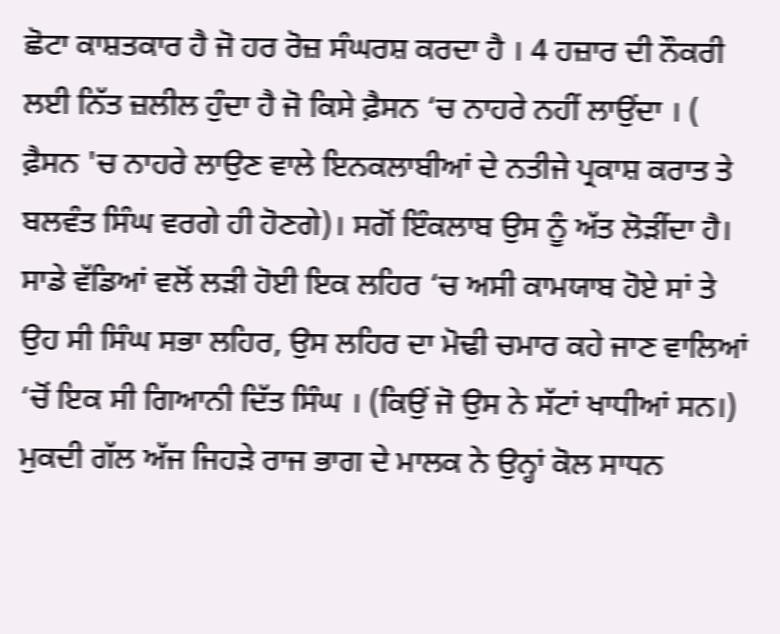ਛੋਟਾ ਕਾਸ਼ਤਕਾਰ ਹੈ ਜੋ ਹਰ ਰੋਜ਼ ਸੰਘਰਸ਼ ਕਰਦਾ ਹੈ । 4 ਹਜ਼ਾਰ ਦੀ ਨੌਕਰੀ ਲਈ ਨਿੱਤ ਜ਼ਲੀਲ ਹੁੰਦਾ ਹੈ ਜੋ ਕਿਸੇ ਫ਼ੈਸਨ ‘ਚ ਨਾਹਰੇ ਨਹੀਂ ਲਾਉਂਦਾ । ( ਫ਼ੈਸਨ 'ਚ ਨਾਹਰੇ ਲਾਉਣ ਵਾਲੇ ਇਨਕਲਾਬੀਆਂ ਦੇ ਨਤੀਜੇ ਪ੍ਰਕਾਸ਼ ਕਰਾਤ ਤੇ ਬਲਵੰਤ ਸਿੰਘ ਵਰਗੇ ਹੀ ਹੋਣਗੇ)। ਸਗੋਂ ਇੰਕਲਾਬ ਉਸ ਨੂੰ ਅੱਤ ਲੋੜੀਂਦਾ ਹੈ। ਸਾਡੇ ਵੱਡਿਆਂ ਵਲੋਂ ਲੜੀ ਹੋਈ ਇਕ ਲਹਿਰ ‘ਚ ਅਸੀ ਕਾਮਯਾਬ ਹੋਏ ਸਾਂ ਤੇ ਉਹ ਸੀ ਸਿੰਘ ਸਭਾ ਲਹਿਰ, ਉਸ ਲਹਿਰ ਦਾ ਮੋਢੀ ਚਮਾਰ ਕਹੇ ਜਾਣ ਵਾਲਿਆਂ ‘ਚੋਂ ਇਕ ਸੀ ਗਿਆਨੀ ਦਿੱਤ ਸਿੰਘ । (ਕਿਉਂ ਜੋ ਉਸ ਨੇ ਸੱਟਾਂ ਖਾਧੀਆਂ ਸਨ।) ਮੁਕਦੀ ਗੱਲ ਅੱਜ ਜਿਹੜੇ ਰਾਜ ਭਾਗ ਦੇ ਮਾਲਕ ਨੇ ਉਨ੍ਹਾਂ ਕੋਲ ਸਾਧਨ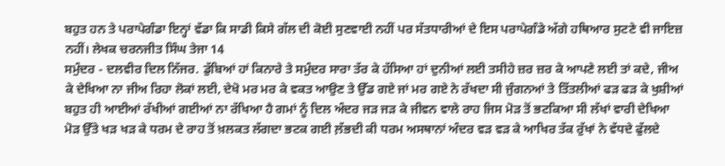ਬਹੁਤ ਹਨ ਤੇ ਪਰਾਪੇਗੰਡਾ ਇਨ੍ਹਾਂ ਵੱਡਾ ਕਿ ਸਾਡੀ ਕਿਸੇ ਗੱਲ ਦੀ ਕੋਈ ਸੁਣਵਾਈ ਨਹੀਂ ਪਰ ਸੱਤਧਾਰੀਆਂ ਦੇ ਇਸ ਪਰਾਪੇਗੰਡੇ ਅੱਗੇ ਹਥਿਆਰ ਸੁਟਣੇ ਵੀ ਜਾਇਜ਼ ਨਹੀਂ। ਲੇਖਕ ਚਰਨਜੀਤ ਸਿੰਘ ਤੇਜਾ 14
ਸਮੁੰਦਰ - ਦਲਵੀਰ ਦਿਲ ਨਿੱਜਰ. ਡੁੱਬਿਆਂ ਹਾਂ ਕਿਨਾਰੇ ਤੇ ਸਮੁੰਦਰ ਸਾਰਾ ਤੱਰ ਕੇ ਹੱਸਿਆ ਹਾਂ ਦੁਨੀਆਂ ਲਈ ਤਸੀਹੇ ਜ਼ਰ ਜ਼ਰ ਕੇ ਆਪਣੇ ਲਈ ਤਾਂ ਕਦੇ, ਜੀਅ ਕੇ ਦੇਖਿਆ ਨਾ ਜੀਅ ਰਿਹਾ ਲੋਕਾਂ ਲਈ, ਦੇਖੋ ਮਰ ਮਰ ਕੇ ਵਕਤ ਆਉਣ ਤੇ ਉੱਡ ਗਏ ਜਾਂ ਮਰ ਗਏ ਨੇ ਰੱਖਦਾ ਸੀ ਜੁੰਗਨਆਂ ਤੇ ਤਿੱਤਲੀਆਂ ਫੜ ਫੜ ਕੇ ਖੁਸ਼ੀਆਂ ਬਹੁਤ ਹੀ ਆਈਆਂ ਰੱਖੀਆਂ ਗਈਆਂ ਨਾ ਰੱਖਿਆ ਹੈ ਗਮਾਂ ਨੂੰ ਦਿਲ ਅੰਦਰ ਜੜ ਜੜ ਕੇ ਜੀਵਨ ਵਾਲੇ ਰਾਹ ਜਿਸ ਮੋੜ ਤੋਂ ਭਟਕਿਆ ਸੀ ਲੱਖਾਂ ਵਾਰੀ ਦੇਖਿਆ ਮੋੜ ਉੱਤੇ ਖੜ ਖੜ ਕੇ ਧਰਮ ਦੇ ਰਾਹ ਤੋਂ ਖ਼ਲਕਤ ਲੱਗਦਾ ਭਟਕ ਗਈ ਲ਼ੱਭਦੀ ਕੀ ਧਰਮ ਅਸਥਾਨਾਂ ਅੰਦਰ ਵੜ ਵੜ ਕੇ ਆਖਿਰ ਤੱਕ ਰੁੱਖਾਂ ਨੇ ਵੱਧਦੇ ਫੁੱਲਦੇ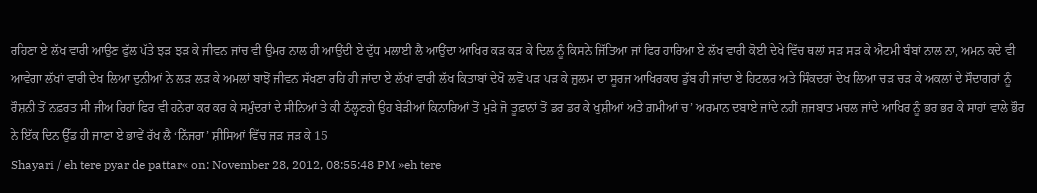ਰਹਿਣਾ ਏ ਲੱਖ ਵਾਰੀ ਆਉਣ ਫੁੱਲ ਪੱਤੇ ਝੜ ਝੜ ਕੇ ਜੀਵਨ ਜਾਂਚ ਵੀ ਉਮਰ ਨਾਲ ਹੀ ਆਉਂਦੀ ਏ ਦੁੱਧ ਮਲਾਈ ਲੈ ਆਉਂਦਾ ਆਖਿਰ ਕੜ ਕੜ ਕੇ ਦਿਲ ਨੂੰ ਕਿਸਨੇ ਜਿੱਤਿਆ ਜਾਂ ਫਿਰ ਹਾਰਿਆ ਏ ਲੱਖ ਵਾਰੀ ਕੋਈ ਦੇਖੇ ਵਿੱਚ ਥਲਾਂ ਸੜ ਸੜ ਕੇ ਐਟਮੀ ਬੰਬਾਂ ਨਾਲ ਨਾ, ਅਮਨ ਕਦੇ ਵੀ ਆਵੇਗਾ ਲੱਖਾਂ ਵਾਰੀ ਦੇਖ ਲਿਆ ਦੁਨੀਆਂ ਨੇ ਲੜ ਲੜ ਕੇ ਅਮਲਾਂ ਬਾਝੋਂ ਜੀਵਨ ਸੱਖਣਾ ਰਹਿ ਹੀ ਜਾਂਦਾ ਏ ਲੱਖਾਂ ਵਾਰੀ ਲੱਖ ਕਿਤਾਬਾਂ ਦੇਖੋ ਲਵੋਂ ਪੜ ਪੜ ਕੇ ਜ਼ੁਲਮ ਦਾ ਸੂਰਜ ਆਖਿਰਕਾਰ ਡੁੱਬ ਹੀ ਜਾਂਦਾ ਏ ਹਿਟਲਰ ਅਤੇ ਸਿੰਕਦਰਾਂ ਦੇਖ ਲਿਆ ਚੜ ਚੜ ਕੇ ਅਕਲਾਂ ਦੇ ਸੌਦਾਗਰਾਂ ਨੂੰ ਰੌਸ਼ਨੀ ਤੋਂ ਨਫ਼ਰਤ ਸੀ ਜੀਅ ਰਿਹਾਂ ਫਿਰ ਵੀ ਹਨੇਰਾ ਕਰ ਕਰ ਕੇ ਸਮੁੰਦਰਾਂ ਦੇ ਸੀਨਿਆਂ ਤੇ ਕੀ ਠੱਲ੍ਹਣਗੇ ਉਹ ਬੇੜੀਆਂ ਕਿਨਾਰਿਆਂ ਤੋਂ ਮੁੜੇ ਜੋ ਤੂਫ਼ਾਨਾਂ ਤੋਂ ਡਰ ਡਰ ਕੇ ਖੁਸ਼ੀਆਂ ਅਤੇ ਗ਼ਮੀਆਂ ਚ’ ਅਰਮਾਨ ਦਬਾਏ ਜਾਂਦੇ ਨਹੀਂ ਜ਼ਜਬਾਤ ਮਚਲ ਜਾਂਦੇ ਆਖਿਰ ਨੂੰ ਭਰ ਭਰ ਕੇ ਸਾਹਾਂ ਵਾਲੇ ਭੌਰ ਨੇ ਇੱਕ ਦਿਨ ਉੱਡ ਹੀ ਜਾਣਾ ਏ ਭਾਵੇਂ ਰੱਖ ਲੈ ‘ਨਿੱਜਰਾ’ ਸ਼ੀਸਿਆਂ ਵਿੱਚ ਜੜ ਜੜ ਕੇ 15
Shayari / eh tere pyar de pattar« on: November 28, 2012, 08:55:48 PM »eh tere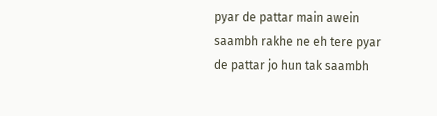pyar de pattar main awein saambh rakhe ne eh tere pyar de pattar jo hun tak saambh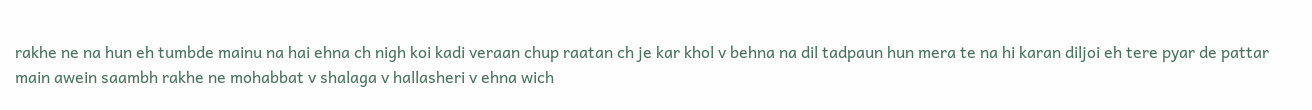rakhe ne na hun eh tumbde mainu na hai ehna ch nigh koi kadi veraan chup raatan ch je kar khol v behna na dil tadpaun hun mera te na hi karan diljoi eh tere pyar de pattar main awein saambh rakhe ne mohabbat v shalaga v hallasheri v ehna wich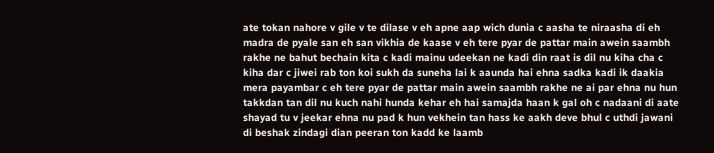ate tokan nahore v gile v te dilase v eh apne aap wich dunia c aasha te niraasha di eh madra de pyale san eh san vikhia de kaase v eh tere pyar de pattar main awein saambh rakhe ne bahut bechain kita c kadi mainu udeekan ne kadi din raat is dil nu kiha cha c kiha dar c jiwei rab ton koi sukh da suneha lai k aaunda hai ehna sadka kadi ik daakia mera payambar c eh tere pyar de pattar main awein saambh rakhe ne ai par ehna nu hun takkdan tan dil nu kuch nahi hunda kehar eh hai samajda haan k gal oh c nadaani di aate shayad tu v jeekar ehna nu pad k hun vekhein tan hass ke aakh deve bhul c uthdi jawani di beshak zindagi dian peeran ton kadd ke laamb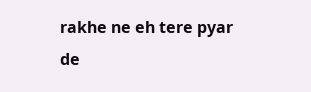rakhe ne eh tere pyar de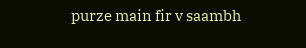purze main fir v saambh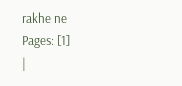rakhe ne
Pages: [1]
|